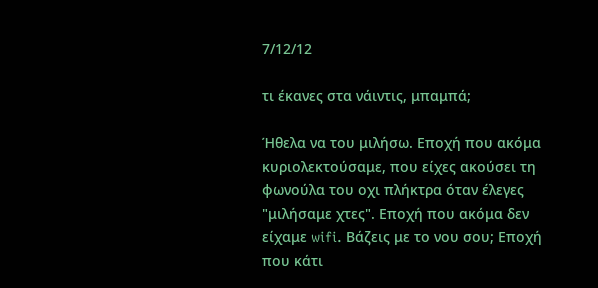7/12/12

τι έκανες στα νάιντις, μπαμπά;

Ήθελα να του μιλήσω. Εποχή που ακόμα κυριολεκτούσαμε, που είχες ακούσει τη φωνούλα του οχι πλήκτρα όταν έλεγες "μιλήσαμε χτες". Εποχή που ακόμα δεν είχαμε wifi. Βάζεις με το νου σου; Εποχή που κάτι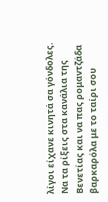λίγοι είχανε κινητά σα γόνδολες. Να τα ρίξεις στα κανάλια της Βενετίας και να πας ρομαντζάδα βαρκαρόλα με το ταίρι σου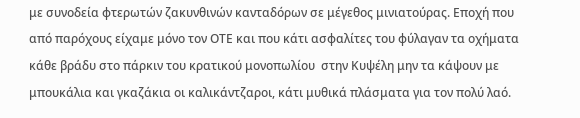με συνοδεία φτερωτών ζακυνθινών κανταδόρων σε μέγεθος μινιατούρας. Εποχή που από παρόχους είχαμε μόνο τον ΟΤΕ και που κάτι ασφαλίτες του φύλαγαν τα οχήματα κάθε βράδυ στο πάρκιν του κρατικού μονοπωλίου  στην Κυψέλη μην τα κάψουν με μπουκάλια και γκαζάκια οι καλικάντζαροι, κάτι μυθικά πλάσματα για τον πολύ λαό.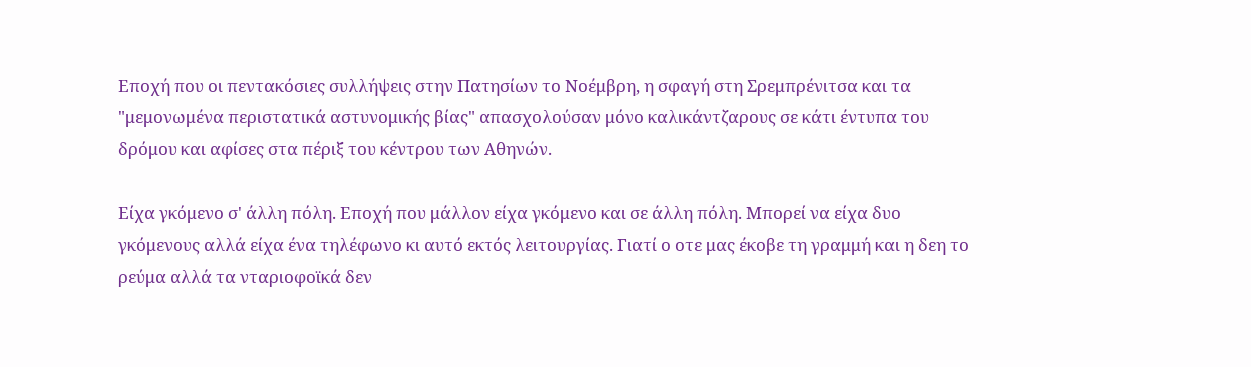Εποχή που οι πεντακόσιες συλλήψεις στην Πατησίων το Νοέμβρη, η σφαγή στη Σρεμπρένιτσα και τα "μεμονωμένα περιστατικά αστυνομικής βίας" απασχολούσαν μόνο καλικάντζαρους σε κάτι έντυπα του δρόμου και αφίσες στα πέριξ του κέντρου των Αθηνών.

Είχα γκόμενο σ' άλλη πόλη. Εποχή που μάλλον είχα γκόμενο και σε άλλη πόλη. Μπορεί να είχα δυο γκόμενους αλλά είχα ένα τηλέφωνο κι αυτό εκτός λειτουργίας. Γιατί ο οτε μας έκοβε τη γραμμή και η δεη το ρεύμα αλλά τα νταριοφοϊκά δεν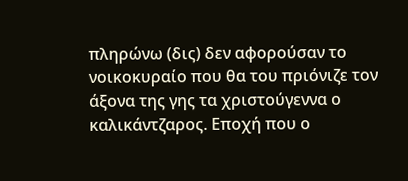πληρώνω (δις) δεν αφορούσαν το νοικοκυραίο που θα του πριόνιζε τον άξονα της γης τα χριστούγεννα ο καλικάντζαρος. Εποχή που ο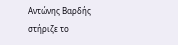Αντώνης Βαρδής στήριζε το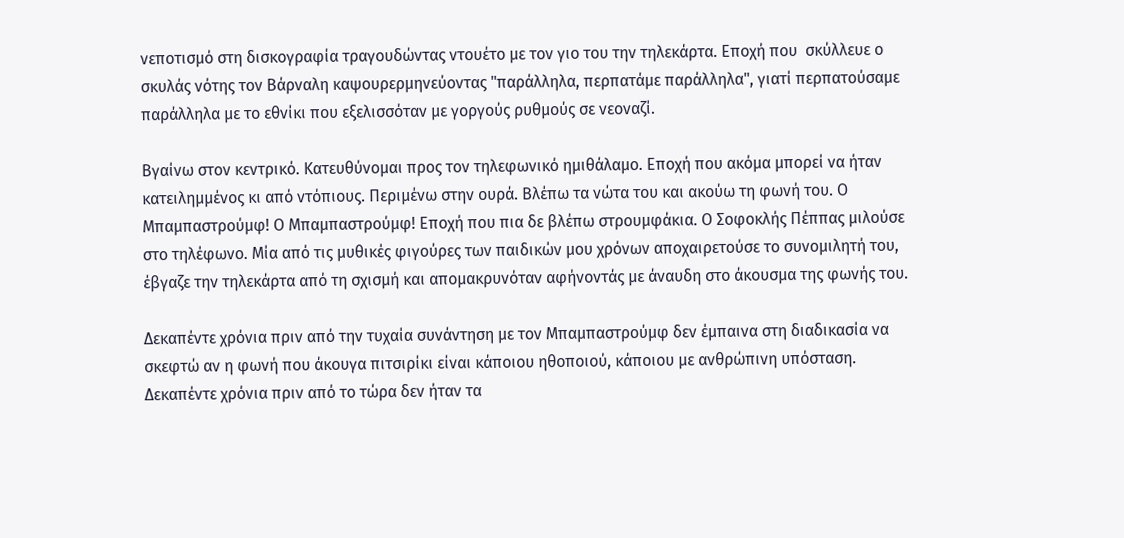νεποτισμό στη δισκογραφία τραγουδώντας ντουέτο με τον γιο του την τηλεκάρτα. Εποχή που  σκύλλευε ο σκυλάς νότης τον Βάρναλη καψουρερμηνεύοντας "παράλληλα, περπατάμε παράλληλα", γιατί περπατούσαμε παράλληλα με το εθνίκι που εξελισσόταν με γοργούς ρυθμούς σε νεοναζί.

Βγαίνω στον κεντρικό. Κατευθύνομαι προς τον τηλεφωνικό ημιθάλαμο. Εποχή που ακόμα μπορεί να ήταν κατειλημμένος κι από ντόπιους. Περιμένω στην ουρά. Βλέπω τα νώτα του και ακούω τη φωνή του. Ο Μπαμπαστρούμφ! Ο Μπαμπαστρούμφ! Εποχή που πια δε βλέπω στρουμφάκια. Ο Σοφοκλής Πέππας μιλούσε στο τηλέφωνο. Μία από τις μυθικές φιγούρες των παιδικών μου χρόνων αποχαιρετούσε το συνομιλητή του, έβγαζε την τηλεκάρτα από τη σχισμή και απομακρυνόταν αφήνοντάς με άναυδη στο άκουσμα της φωνής του.

Δεκαπέντε χρόνια πριν από την τυχαία συνάντηση με τον Μπαμπαστρούμφ δεν έμπαινα στη διαδικασία να σκεφτώ αν η φωνή που άκουγα πιτσιρίκι είναι κάποιου ηθοποιού, κάποιου με ανθρώπινη υπόσταση. Δεκαπέντε χρόνια πριν από το τώρα δεν ήταν τα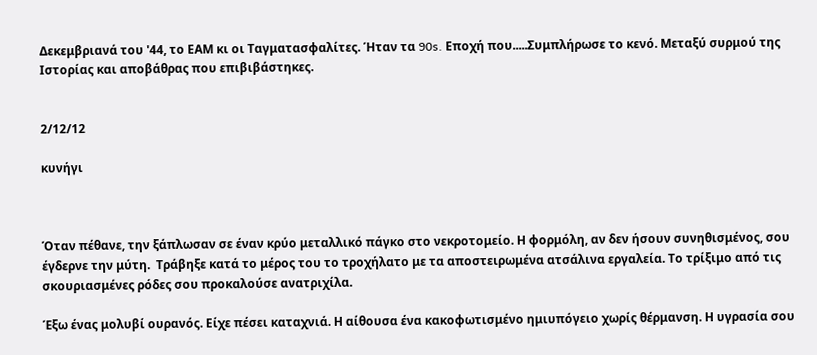Δεκεμβριανά του '44, το ΕΑΜ κι οι Ταγματασφαλίτες. Ήταν τα 90s. Εποχή που.....Συμπλήρωσε το κενό. Μεταξύ συρμού της Ιστορίας και αποβάθρας που επιβιβάστηκες.


2/12/12

κυνήγι



Όταν πέθανε, την ξάπλωσαν σε έναν κρύο μεταλλικό πάγκο στο νεκροτομείο. Η φορμόλη, αν δεν ήσουν συνηθισμένος, σου έγδερνε την μύτη.  Τράβηξε κατά το μέρος του το τροχήλατο με τα αποστειρωμένα ατσάλινα εργαλεία. Το τρίξιμο από τις σκουριασμένες ρόδες σου προκαλούσε ανατριχίλα.

Έξω ένας μολυβί ουρανός. Είχε πέσει καταχνιά. Η αίθουσα ένα κακοφωτισμένο ημιυπόγειο χωρίς θέρμανση. Η υγρασία σου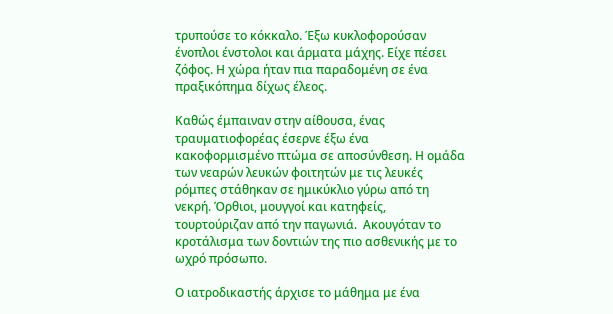τρυπούσε το κόκκαλο. Έξω κυκλοφορούσαν ένοπλοι ένστολοι και άρματα μάχης. Είχε πέσει ζόφος. Η χώρα ήταν πια παραδομένη σε ένα πραξικόπημα δίχως έλεος.

Καθώς έμπαιναν στην αίθουσα, ένας τραυματιοφορέας έσερνε έξω ένα κακοφορμισμένο πτώμα σε αποσύνθεση. Η ομάδα των νεαρών λευκών φοιτητών με τις λευκές ρόμπες στάθηκαν σε ημικύκλιο γύρω από τη νεκρή. Όρθιοι, μουγγοί και κατηφείς, τουρτούριζαν από την παγωνιά.  Ακουγόταν το κροτάλισμα των δοντιών της πιο ασθενικής με το ωχρό πρόσωπο.

Ο ιατροδικαστής άρχισε το μάθημα με ένα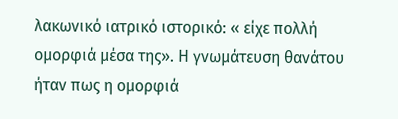λακωνικό ιατρικό ιστορικό: « είχε πολλή ομορφιά μέσα της». Η γνωμάτευση θανάτου ήταν πως η ομορφιά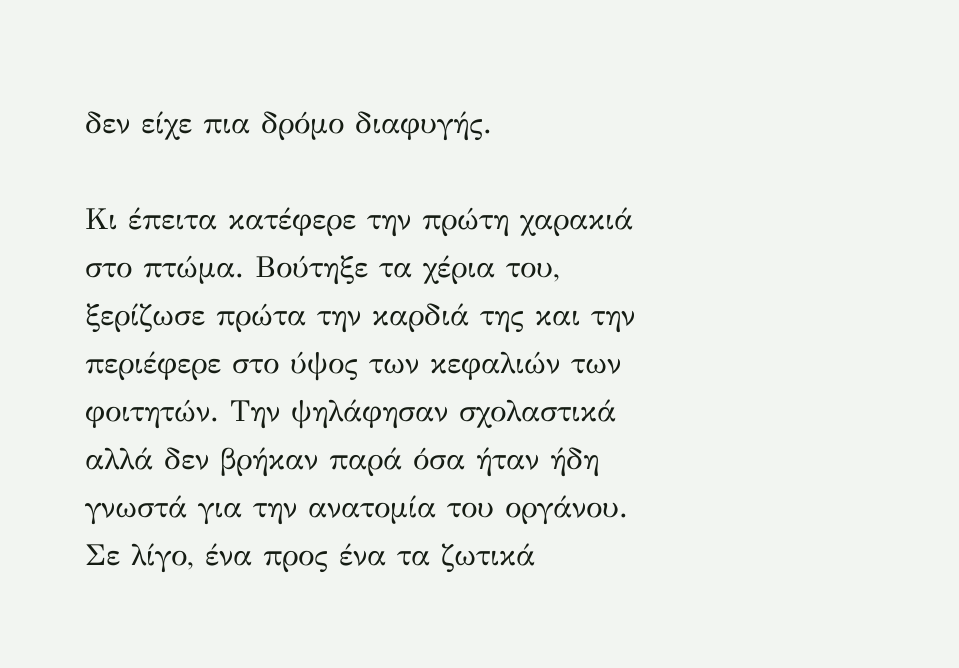δεν είχε πια δρόμο διαφυγής.

Κι έπειτα κατέφερε την πρώτη χαρακιά στο πτώμα. Βούτηξε τα χέρια του, ξερίζωσε πρώτα την καρδιά της και την περιέφερε στο ύψος των κεφαλιών των φοιτητών. Την ψηλάφησαν σχολαστικά αλλά δεν βρήκαν παρά όσα ήταν ήδη γνωστά για την ανατομία του οργάνου. Σε λίγο, ένα προς ένα τα ζωτικά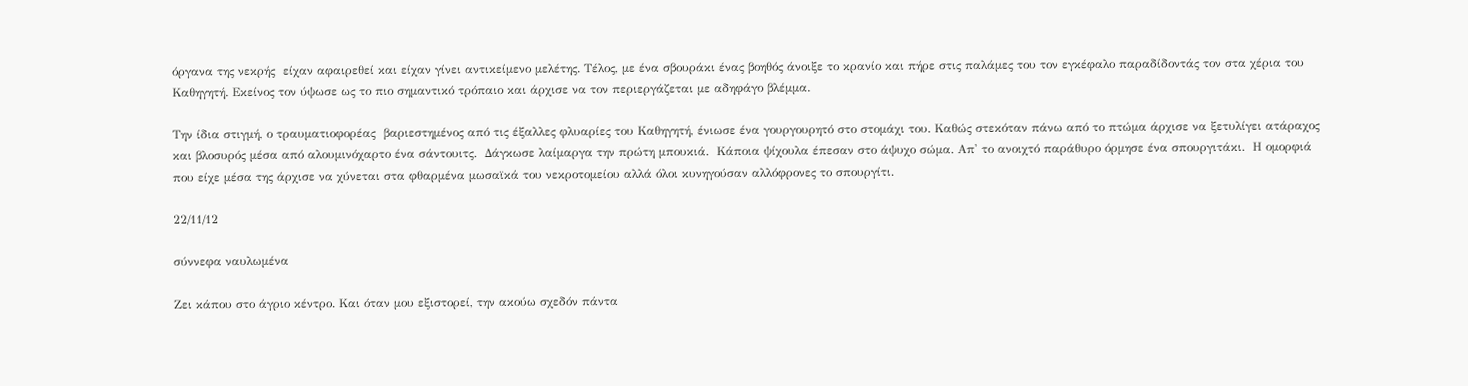όργανα της νεκρής  είχαν αφαιρεθεί και είχαν γίνει αντικείμενο μελέτης. Τέλος, με ένα σβουράκι ένας βοηθός άνοιξε το κρανίο και πήρε στις παλάμες του τον εγκέφαλο παραδίδοντάς τον στα χέρια του Καθηγητή. Εκείνος τον ύψωσε ως το πιο σημαντικό τρόπαιο και άρχισε να τον περιεργάζεται με αδηφάγο βλέμμα.

Την ίδια στιγμή, ο τραυματιοφορέας  βαριεστημένος από τις έξαλλες φλυαρίες του Καθηγητή, ένιωσε ένα γουργουρητό στο στομάχι του. Καθώς στεκόταν πάνω από το πτώμα άρχισε να ξετυλίγει ατάραχος και βλοσυρός μέσα από αλουμινόχαρτο ένα σάντουιτς.  Δάγκωσε λαίμαργα την πρώτη μπουκιά.  Κάποια ψίχουλα έπεσαν στο άψυχο σώμα. Απ' το ανοιχτό παράθυρο όρμησε ένα σπουργιτάκι.  Η ομορφιά που είχε μέσα της άρχισε να χύνεται στα φθαρμένα μωσαϊκά του νεκροτομείου αλλά όλοι κυνηγούσαν αλλόφρονες το σπουργίτι.

22/11/12

σύννεφα ναυλωμένα

Ζει κάπου στο άγριο κέντρο. Και όταν μου εξιστορεί, την ακούω σχεδόν πάντα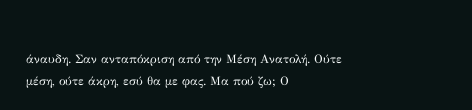άναυδη. Σαν ανταπόκριση από την Μέση Ανατολή. Ούτε μέση, ούτε άκρη, εσύ θα με φας. Μα πού ζω; Ο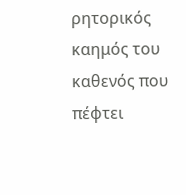ρητορικός καημός του καθενός που πέφτει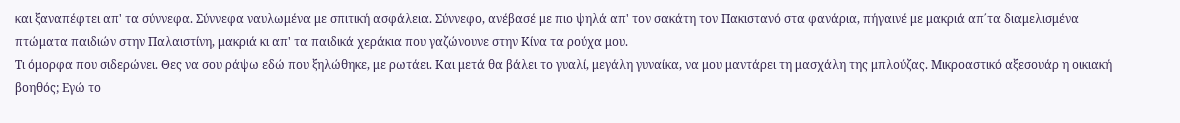και ξαναπέφτει απ' τα σύννεφα. Σύννεφα ναυλωμένα με σπιτική ασφάλεια. Σύννεφο, ανέβασέ με πιο ψηλά απ' τον σακάτη τον Πακιστανό στα φανάρια, πήγαινέ με μακριά απ΄τα διαμελισμένα πτώματα παιδιών στην Παλαιστίνη, μακριά κι απ' τα παιδικά χεράκια που γαζώνουνε στην Κίνα τα ρούχα μου.
Τι όμορφα που σιδερώνει. Θες να σου ράψω εδώ που ξηλώθηκε, με ρωτάει. Και μετά θα βάλει το γυαλί, μεγάλη γυναίκα, να μου μαντάρει τη μασχάλη της μπλούζας. Μικροαστικό αξεσουάρ η οικιακή βοηθός; Εγώ το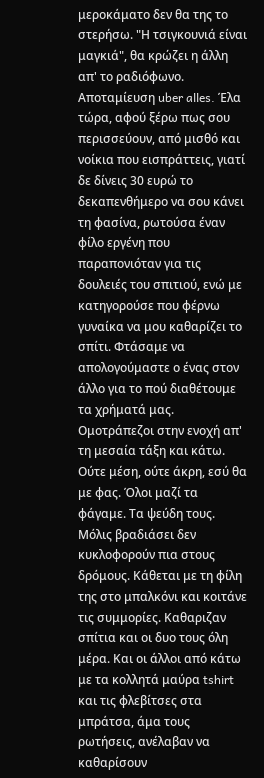μεροκάματο δεν θα της το στερήσω. "Η τσιγκουνιά είναι μαγκιά", θα κρώζει η άλλη απ' το ραδιόφωνο. Αποταμίευση uber alles. Έλα τώρα, αφού ξέρω πως σου περισσεύουν, από μισθό και νοίκια που εισπράττεις, γιατί δε δίνεις 30 ευρώ το δεκαπενθήμερο να σου κάνει τη φασίνα, ρωτούσα έναν φίλο εργένη που παραπονιόταν για τις δουλειές του σπιτιού, ενώ με κατηγορούσε που φέρνω γυναίκα να μου καθαρίζει το σπίτι. Φτάσαμε να απολογούμαστε ο ένας στον άλλο για το πού διαθέτουμε τα χρήματά μας. Ομοτράπεζοι στην ενοχή απ' τη μεσαία τάξη και κάτω. Ούτε μέση, ούτε άκρη, εσύ θα με φας. Όλοι μαζί τα φάγαμε. Τα ψεύδη τους.
Μόλις βραδιάσει δεν κυκλοφορούν πια στους δρόμους. Κάθεται με τη φίλη της στο μπαλκόνι και κοιτάνε τις συμμορίες. Καθαριζαν σπίτια και οι δυο τους όλη μέρα. Και οι άλλοι από κάτω με τα κολλητά μαύρα tshirt και τις φλεβίτσες στα μπράτσα, άμα τους ρωτήσεις, ανέλαβαν να καθαρίσουν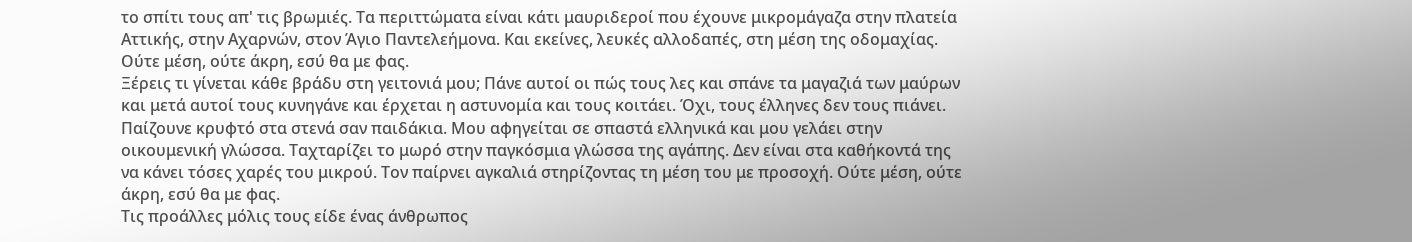το σπίτι τους απ' τις βρωμιές. Τα περιττώματα είναι κάτι μαυριδεροί που έχουνε μικρομάγαζα στην πλατεία Αττικής, στην Αχαρνών, στον Άγιο Παντελεήμονα. Και εκείνες, λευκές αλλοδαπές, στη μέση της οδομαχίας. Ούτε μέση, ούτε άκρη, εσύ θα με φας.
Ξέρεις τι γίνεται κάθε βράδυ στη γειτονιά μου; Πάνε αυτοί οι πώς τους λες και σπάνε τα μαγαζιά των μαύρων και μετά αυτοί τους κυνηγάνε και έρχεται η αστυνομία και τους κοιτάει. Όχι, τους έλληνες δεν τους πιάνει. Παίζουνε κρυφτό στα στενά σαν παιδάκια. Μου αφηγείται σε σπαστά ελληνικά και μου γελάει στην οικουμενική γλώσσα. Ταχταρίζει το μωρό στην παγκόσμια γλώσσα της αγάπης. Δεν είναι στα καθήκοντά της να κάνει τόσες χαρές του μικρού. Τον παίρνει αγκαλιά στηρίζοντας τη μέση του με προσοχή. Ούτε μέση, ούτε άκρη, εσύ θα με φας.
Τις προάλλες μόλις τους είδε ένας άνθρωπος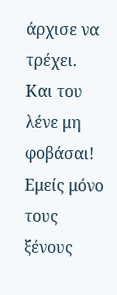άρχισε να τρέχει. Και του λένε μη φοβάσαι! Εμείς μόνο τους ξένους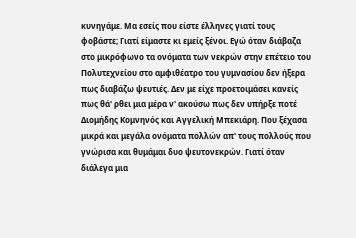κυνηγάμε. Μα εσείς που είστε έλληνες γιατί τους φοβάστε; Γιατί είμαστε κι εμείς ξένοι. Εγώ όταν διάβαζα στο μικρόφωνο τα ονόματα των νεκρών στην επέτειο του Πολυτεχνείου στο αμφιθέατρο του γυμνασίου δεν ήξερα πως διαβάζω ψευτιές. Δεν με είχε προετοιμάσει κανείς πως θά' ρθει μια μέρα ν' ακούσω πως δεν υπήρξε ποτέ Διομήδης Κομνηνός και Αγγελική Μπεκιάρη. Που ξέχασα μικρά και μεγάλα ονόματα πολλών απ' τους πολλούς που γνώρισα και θυμάμαι δυο ψευτονεκρών. Γιατί όταν διάλεγα μια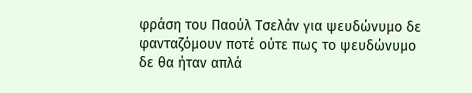φράση του Παούλ Τσελάν για ψευδώνυμο δε φανταζόμουν ποτέ ούτε πως το ψευδώνυμο δε θα ήταν απλά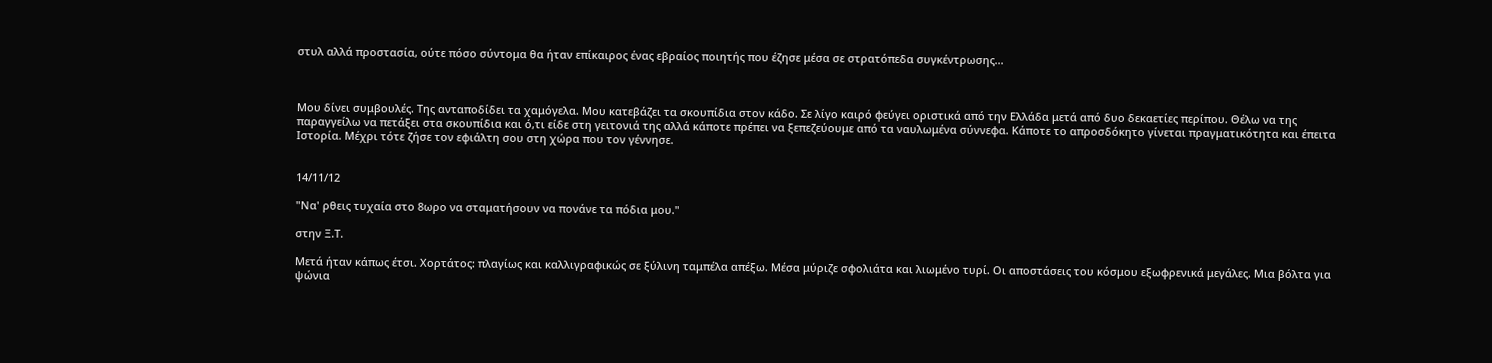στυλ αλλά προστασία, ούτε πόσο σύντομα θα ήταν επίκαιρος ένας εβραίος ποιητής που έζησε μέσα σε στρατόπεδα συγκέντρωσης...



Μου δίνει συμβουλές. Της ανταποδίδει τα χαμόγελα. Μου κατεβάζει τα σκουπίδια στον κάδο. Σε λίγο καιρό φεύγει οριστικά από την Ελλάδα μετά από δυο δεκαετίες περίπου. Θέλω να της παραγγείλω να πετάξει στα σκουπίδια και ό,τι είδε στη γειτονιά της αλλά κάποτε πρέπει να ξεπεζεύουμε από τα ναυλωμένα σύννεφα. Κάποτε το απροσδόκητο γίνεται πραγματικότητα και έπειτα Ιστορία. Μέχρι τότε ζήσε τον εφιάλτη σου στη χώρα που τον γέννησε.


14/11/12

"Να' ρθεις τυχαία στο 8ωρο να σταματήσουν να πονάνε τα πόδια μου."

στην Ξ.Τ.

Μετά ήταν κάπως έτσι. Χορτάτος: πλαγίως και καλλιγραφικώς σε ξύλινη ταμπέλα απέξω. Μέσα μύριζε σφολιάτα και λιωμένο τυρί. Οι αποστάσεις του κόσμου εξωφρενικά μεγάλες. Μια βόλτα για ψώνια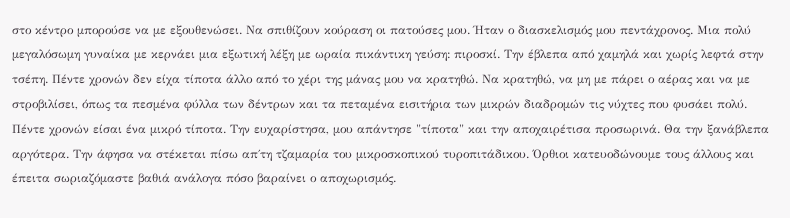στο κέντρο μπορούσε να με εξουθενώσει. Να σπιθίζουν κούραση οι πατούσες μου. Ήταν ο διασκελισμός μου πεντάχρονος. Μια πολύ μεγαλόσωμη γυναίκα με κερνάει μια εξωτική λέξη με ωραία πικάντικη γεύση: πιροσκί. Την έβλεπα από χαμηλά και χωρίς λεφτά στην τσέπη. Πέντε χρονών δεν είχα τίποτα άλλο από το χέρι της μάνας μου να κρατηθώ. Να κρατηθώ, να μη με πάρει ο αέρας και να με στροβιλίσει, όπως τα πεσμένα φύλλα των δέντρων και τα πεταμένα εισιτήρια των μικρών διαδρομών τις νύχτες που φυσάει πολύ. Πέντε χρονών είσαι ένα μικρό τίποτα. Την ευχαρίστησα, μου απάντησε "τίποτα" και την αποχαιρέτισα προσωρινά. Θα την ξανάβλεπα αργότερα. Την άφησα να στέκεται πίσω απ΄τη τζαμαρία του μικροσκοπικού τυροπιτάδικου. Όρθιοι κατευοδώνουμε τους άλλους και έπειτα σωριαζόμαστε βαθιά ανάλογα πόσο βαραίνει ο αποχωρισμός.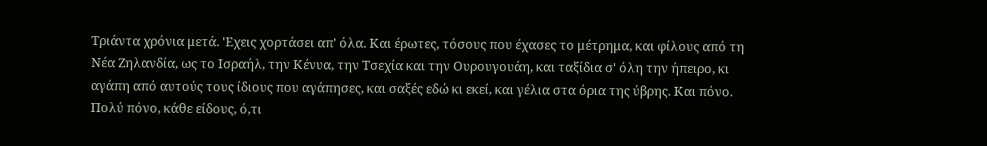Τριάντα χρόνια μετά. 'Εχεις χορτάσει απ' όλα. Και έρωτες, τόσους που έχασες το μέτρημα, και φίλους από τη Νέα Ζηλανδία, ως το Ισραήλ, την Κένυα, την Τσεχία και την Ουρουγουάη, και ταξίδια σ' όλη την ήπειρο, κι αγάπη από αυτούς τους ίδιους που αγάπησες, και σαξές εδώ κι εκεί, και γέλια στα όρια της ύβρης. Και πόνο. Πολύ πόνο, κάθε είδους, ό,τι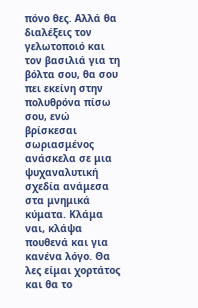πόνο θες. Αλλά θα διαλέξεις τον γελωτοποιό και τον βασιλιά για τη βόλτα σου, θα σου πει εκείνη στην πολυθρόνα πίσω σου, ενώ βρίσκεσαι σωριασμένος ανάσκελα σε μια ψυχαναλυτική σχεδία ανάμεσα στα μνημικά κύματα. Κλάμα ναι, κλάψα πουθενά και για κανένα λόγο. Θα λες είμαι χορτάτος και θα το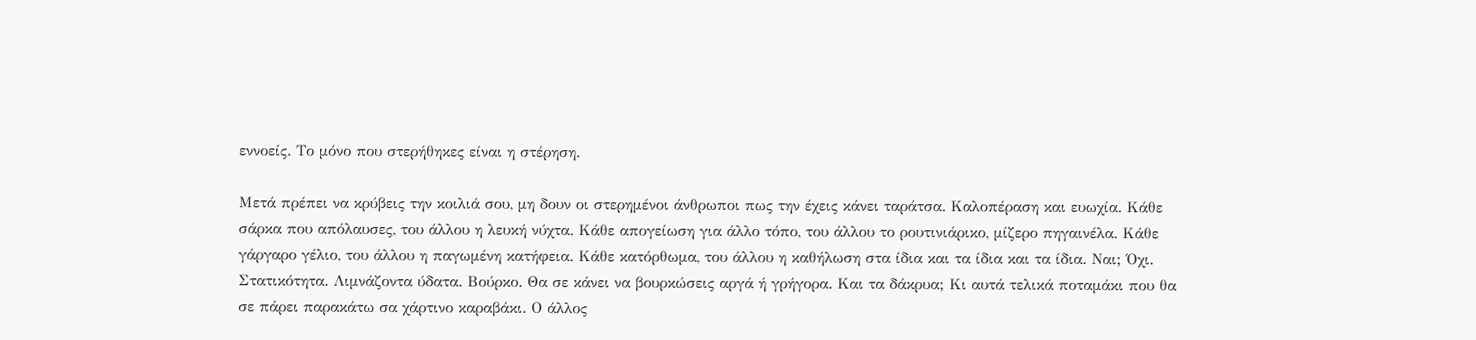εννοείς. Το μόνο που στερήθηκες είναι η στέρηση.

Μετά πρέπει να κρύβεις την κοιλιά σου, μη δουν οι στερημένοι άνθρωποι πως την έχεις κάνει ταράτσα. Καλοπέραση και ευωχία. Κάθε σάρκα που απόλαυσες, του άλλου η λευκή νύχτα. Κάθε απογείωση για άλλο τόπο, του άλλου το ρουτινιάρικο, μίζερο πηγαινέλα. Κάθε γάργαρο γέλιο, του άλλου η παγωμένη κατήφεια. Κάθε κατόρθωμα, του άλλου η καθήλωση στα ίδια και τα ίδια και τα ίδια. Ναι; Όχι. Στατικότητα. Λιμνάζοντα ύδατα. Βούρκο. Θα σε κάνει να βουρκώσεις αργά ή γρήγορα. Και τα δάκρυα; Κι αυτά τελικά ποταμάκι που θα σε πάρει παρακάτω σα χάρτινο καραβάκι. Ο άλλος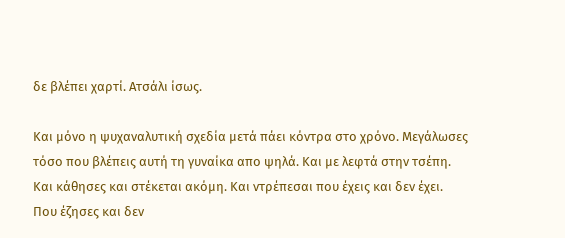δε βλέπει χαρτί. Ατσάλι ίσως.

Και μόνο η ψυχαναλυτική σχεδία μετά πάει κόντρα στο χρόνο. Μεγάλωσες τόσο που βλέπεις αυτή τη γυναίκα απο ψηλά. Και με λεφτά στην τσέπη. Και κάθησες και στέκεται ακόμη. Και ντρέπεσαι που έχεις και δεν έχει. Που έζησες και δεν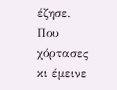έζησε. Που χόρτασες κι έμεινε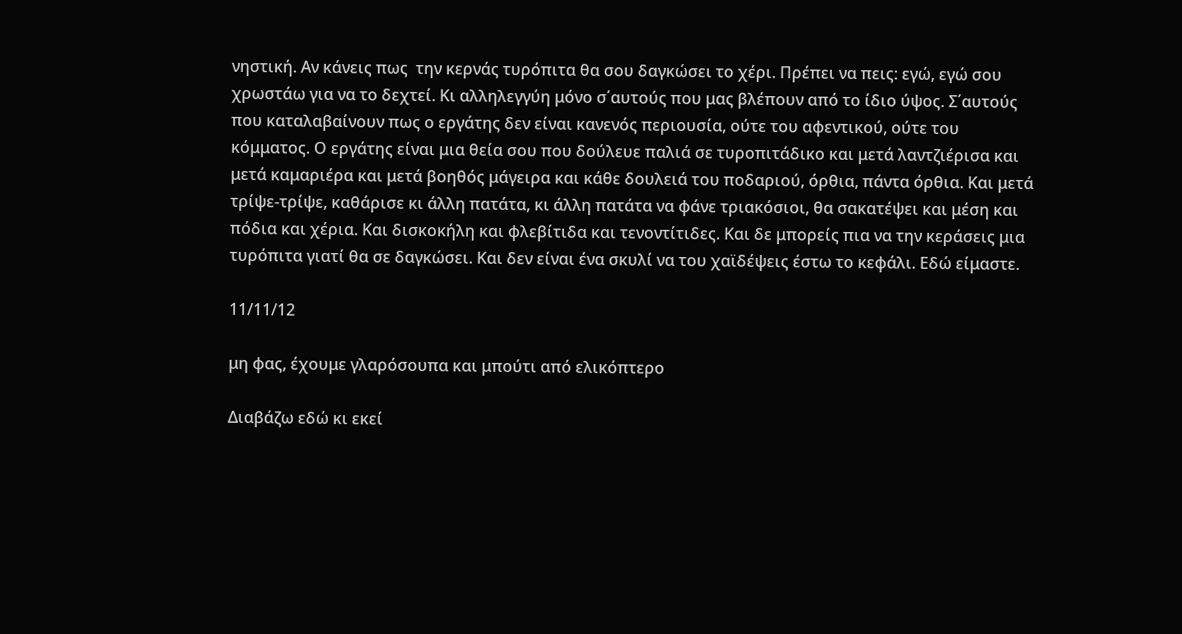νηστική. Αν κάνεις πως  την κερνάς τυρόπιτα θα σου δαγκώσει το χέρι. Πρέπει να πεις: εγώ, εγώ σου χρωστάω για να το δεχτεί. Κι αλληλεγγύη μόνο σ΄αυτούς που μας βλέπουν από το ίδιο ύψος. Σ΄αυτούς που καταλαβαίνουν πως ο εργάτης δεν είναι κανενός περιουσία, ούτε του αφεντικού, ούτε του κόμματος. Ο εργάτης είναι μια θεία σου που δούλευε παλιά σε τυροπιτάδικο και μετά λαντζιέρισα και μετά καμαριέρα και μετά βοηθός μάγειρα και κάθε δουλειά του ποδαριού, όρθια, πάντα όρθια. Και μετά τρίψε-τρίψε, καθάρισε κι άλλη πατάτα, κι άλλη πατάτα να φάνε τριακόσιοι, θα σακατέψει και μέση και πόδια και χέρια. Και δισκοκήλη και φλεβίτιδα και τενοντίτιδες. Και δε μπορείς πια να την κεράσεις μια τυρόπιτα γιατί θα σε δαγκώσει. Και δεν είναι ένα σκυλί να του χαϊδέψεις έστω το κεφάλι. Εδώ είμαστε.

11/11/12

μη φας, έχουμε γλαρόσουπα και μπούτι από ελικόπτερο

Διαβάζω εδώ κι εκεί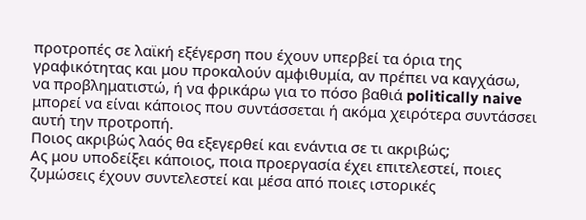προτροπές σε λαϊκή εξέγερση που έχουν υπερβεί τα όρια της γραφικότητας και μου προκαλούν αμφιθυμία, αν πρέπει να καγχάσω, να προβληματιστώ, ή να φρικάρω για το πόσο βαθιά politically naive μπορεί να είναι κάποιος που συντάσσεται ή ακόμα χειρότερα συντάσσει αυτή την προτροπή.
Ποιος ακριβώς λαός θα εξεγερθεί και ενάντια σε τι ακριβώς;
Ας μου υποδείξει κάποιος, ποια προεργασία έχει επιτελεστεί, ποιες ζυμώσεις έχουν συντελεστεί και μέσα από ποιες ιστορικές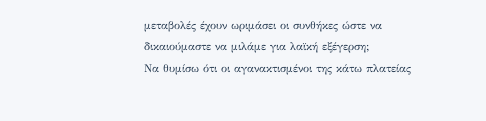μεταβολές έχουν ωριμάσει οι συνθήκες ώστε να δικαιούμαστε να μιλάμε για λαϊκή εξέγερση;
Να θυμίσω ότι οι αγανακτισμένοι της κάτω πλατείας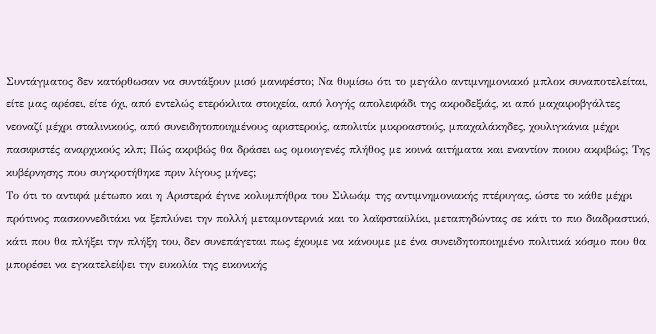Συντάγματος δεν κατόρθωσαν να συντάξουν μισό μανιφέστο; Να θυμίσω ότι το μεγάλο αντιμνημονιακό μπλοκ συναποτελείται, είτε μας αρέσει, είτε όχι, από εντελώς ετερόκλιτα στοιχεία, από λογής απολειφάδι της ακροδεξιάς, κι από μαχαιροβγάλτες νεοναζί μέχρι σταλινικούς, από συνειδητοποιημένους αριστερούς, απολιτίκ μικροαστούς, μπαχαλάκηδες, χουλιγκάνια μέχρι πασιφιστές αναρχικούς κλπ; Πώς ακριβώς θα δράσει ως ομοιογενές πλήθος με κοινά αιτήματα και εναντίον ποιου ακριβώς; Της κυβέρνησης που συγκροτήθηκε πριν λίγους μήνες;
Το ότι το αντιφά μέτωπο και η Αριστερά έγινε κολυμπήθρα του Σιλωάμ της αντιμνημονιακής πτέρυγας, ώστε το κάθε μέχρι πρότινος πασκοννεδιτάκι να ξεπλύνει την πολλή μεταμοντερνιά και το λαϊφσταϋλίκι, μεταπηδώντας σε κάτι το πιο διαδραστικό, κάτι που θα πλήξει την πλήξη του, δεν συνεπάγεται πως έχουμε να κάνουμε με ένα συνειδητοποιημένο πολιτικά κόσμο που θα μπορέσει να εγκατελείψει την ευκολία της εικονικής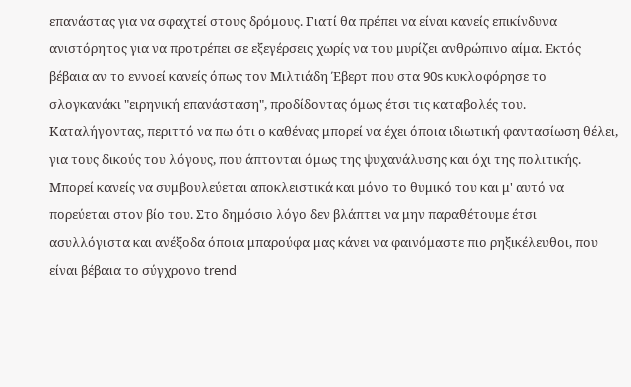επανάστας για να σφαχτεί στους δρόμους. Γιατί θα πρέπει να είναι κανείς επικίνδυνα ανιστόρητος για να προτρέπει σε εξεγέρσεις χωρίς να του μυρίζει ανθρώπινο αίμα. Εκτός βέβαια αν το εννοεί κανείς όπως τον Μιλτιάδη Έβερτ που στα 90s κυκλοφόρησε το σλογκανάκι "ειρηνική επανάσταση", προδίδοντας όμως έτσι τις καταβολές του.
Καταλήγοντας, περιττό να πω ότι ο καθένας μπορεί να έχει όποια ιδιωτική φαντασίωση θέλει, για τους δικούς του λόγους, που άπτονται όμως της ψυχανάλυσης και όχι της πολιτικής. Μπορεί κανείς να συμβουλεύεται αποκλειστικά και μόνο το θυμικό του και μ' αυτό να πορεύεται στον βίο του. Στο δημόσιο λόγο δεν βλάπτει να μην παραθέτουμε έτσι ασυλλόγιστα και ανέξοδα όποια μπαρούφα μας κάνει να φαινόμαστε πιο ρηξικέλευθοι, που είναι βέβαια το σύγχρονο trend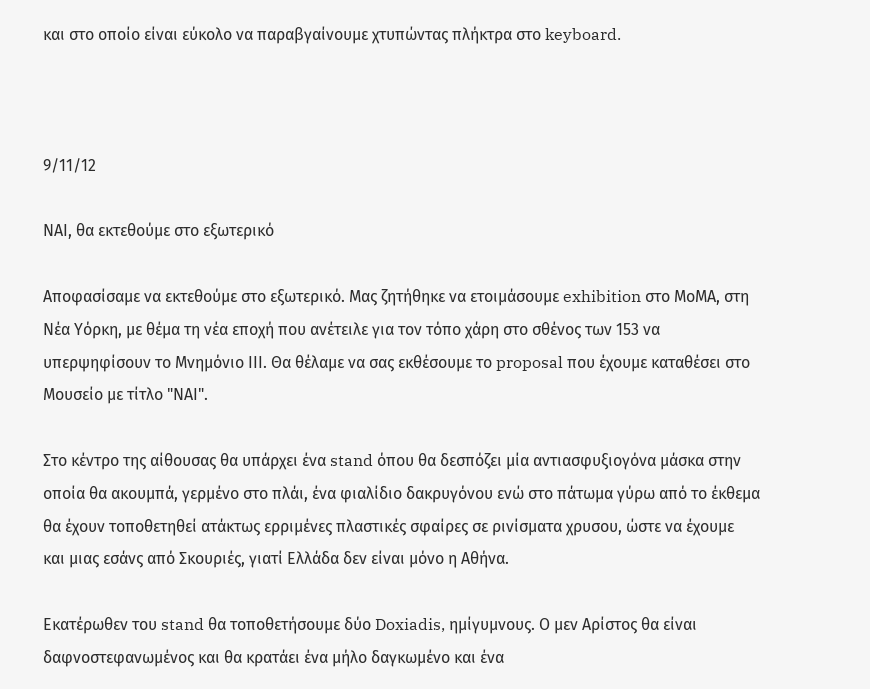και στο οποίο είναι εύκολο να παραβγαίνουμε χτυπώντας πλήκτρα στο keyboard.



9/11/12

ΝΑΙ, θα εκτεθούμε στο εξωτερικό

Αποφασίσαμε να εκτεθούμε στο εξωτερικό. Μας ζητήθηκε να ετοιμάσουμε exhibition στο ΜοΜΑ, στη Νέα Υόρκη, με θέμα τη νέα εποχή που ανέτειλε για τον τόπο χάρη στο σθένος των 153 να υπερψηφίσουν το Μνημόνιο ΙΙΙ. Θα θέλαμε να σας εκθέσουμε το proposal που έχουμε καταθέσει στο Μουσείο με τίτλο "ΝΑΙ".

Στο κέντρο της αίθουσας θα υπάρχει ένα stand όπου θα δεσπόζει μία αντιασφυξιογόνα μάσκα στην οποία θα ακουμπά, γερμένο στο πλάι, ένα φιαλίδιο δακρυγόνου ενώ στο πάτωμα γύρω από το έκθεμα θα έχουν τοποθετηθεί ατάκτως ερριμένες πλαστικές σφαίρες σε ρινίσματα χρυσου, ώστε να έχουμε
και μιας εσάνς από Σκουριές, γιατί Ελλάδα δεν είναι μόνο η Αθήνα.

Εκατέρωθεν του stand θα τοποθετήσουμε δύο Doxiadis, ημίγυμνους. Ο μεν Αρίστος θα είναι δαφνοστεφανωμένος και θα κρατάει ένα μήλο δαγκωμένο και ένα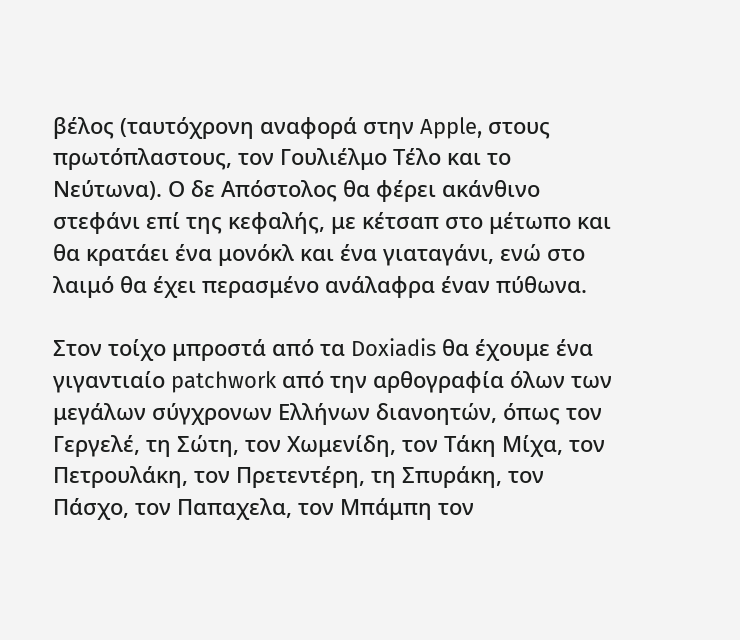βέλος (ταυτόχρονη αναφορά στην Apple, στους πρωτόπλαστους, τον Γουλιέλμο Τέλο και το Νεύτωνα). Ο δε Απόστολος θα φέρει ακάνθινο στεφάνι επί της κεφαλής, με κέτσαπ στο μέτωπο και θα κρατάει ένα μονόκλ και ένα γιαταγάνι, ενώ στο λαιμό θα έχει περασμένο ανάλαφρα έναν πύθωνα.

Στον τοίχο μπροστά από τα Doxiadis θα έχουμε ένα γιγαντιαίο patchwork από την αρθογραφία όλων των μεγάλων σύγχρονων Ελλήνων διανοητών, όπως τον Γεργελέ, τη Σώτη, τον Χωμενίδη, τον Τάκη Μίχα, τον Πετρουλάκη, τον Πρετεντέρη, τη Σπυράκη, τον Πάσχο, τον Παπαχελα, τον Μπάμπη τον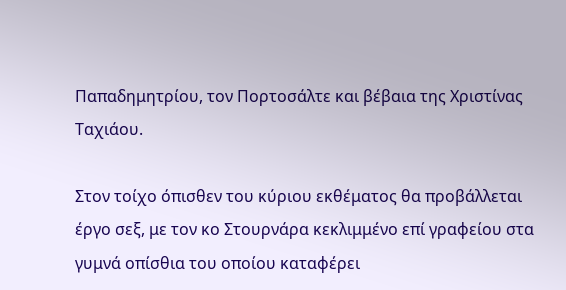Παπαδημητρίου, τον Πορτοσάλτε και βέβαια της Χριστίνας Ταχιάου.

Στον τοίχο όπισθεν του κύριου εκθέματος θα προβάλλεται έργο σεξ, με τον κο Στουρνάρα κεκλιμμένο επί γραφείου στα γυμνά οπίσθια του οποίου καταφέρει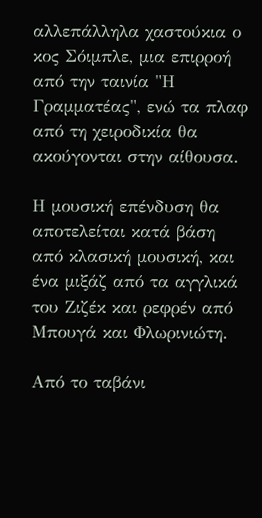αλλεπάλληλα χαστούκια ο κος Σόιμπλε, μια επιρροή από την ταινία "Η Γραμματέας", ενώ τα πλαφ από τη χειροδικία θα ακούγονται στην αίθουσα.

Η μουσική επένδυση θα αποτελείται κατά βάση από κλασική μουσική, και ένα μιξάζ από τα αγγλικά του Ζιζέκ και ρεφρέν από Μπουγά και Φλωρινιώτη.

Από το ταβάνι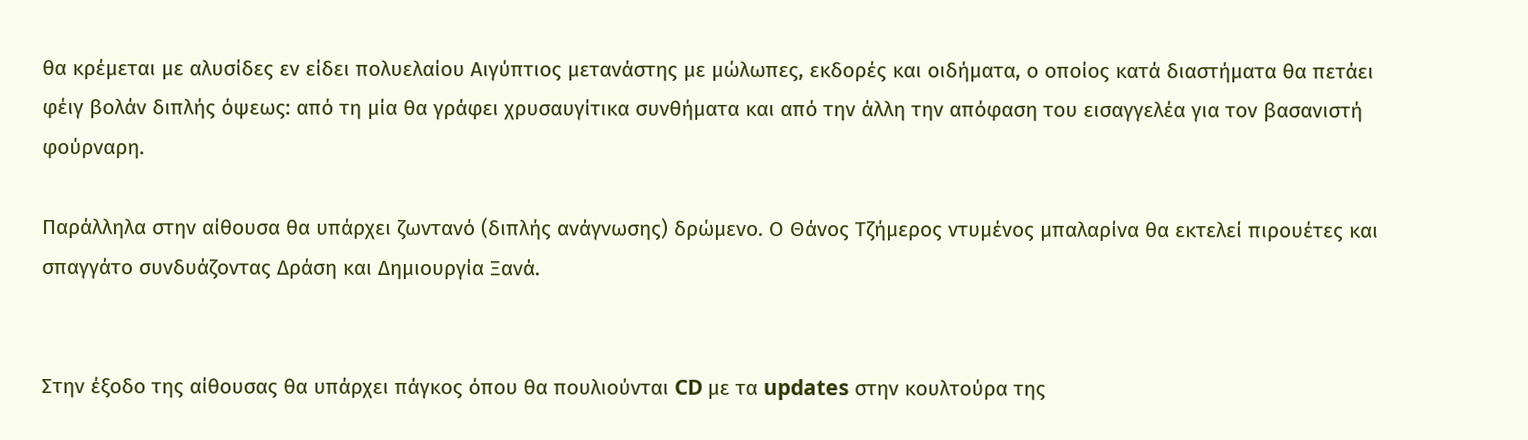θα κρέμεται με αλυσίδες εν είδει πολυελαίου Αιγύπτιος μετανάστης με μώλωπες, εκδορές και οιδήματα, ο οποίος κατά διαστήματα θα πετάει φέιγ βολάν διπλής όψεως: από τη μία θα γράφει χρυσαυγίτικα συνθήματα και από την άλλη την απόφαση του εισαγγελέα για τον βασανιστή φούρναρη.

Παράλληλα στην αίθουσα θα υπάρχει ζωντανό (διπλής ανάγνωσης) δρώμενο. Ο Θάνος Τζήμερος ντυμένος μπαλαρίνα θα εκτελεί πιρουέτες και σπαγγάτο συνδυάζοντας Δράση και Δημιουργία Ξανά.


Στην έξοδο της αίθουσας θα υπάρχει πάγκος όπου θα πουλιούνται CD με τα updates στην κουλτούρα της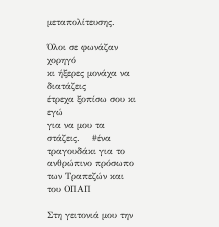μεταπολίτευσης.

Όλοι σε φωνάζαν χορηγό
κι ήξερες μονάχα να διατάζεις
έτρεχα ξοπίσω σου κι εγώ
για να μου τα στάζεις.    #ένα τραγουδάκι για το ανθρώπινο πρόσωπο των Τραπεζών και του ΟΠΑΠ

Στη γειτονιά μου την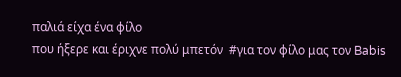παλιά είχα ένα φίλο
που ήξερε και έριχνε πολύ μπετόν  #για τον φίλο μας τον Babis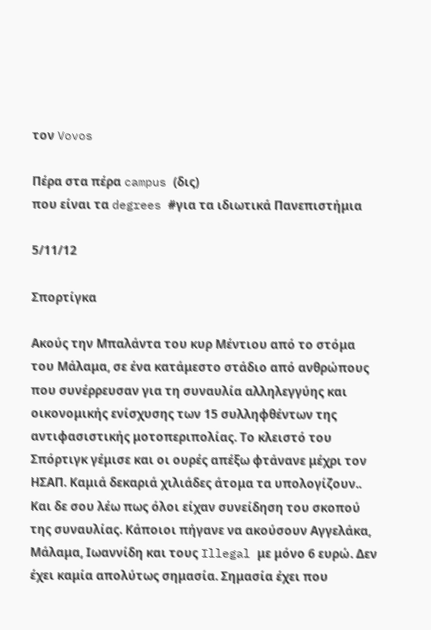τον Vovos

Πέρα στα πέρα campus (δις)
που είναι τα degrees #για τα ιδιωτικά Πανεπιστήμια

5/11/12

Σπορτίγκα

Ακούς την Μπαλάντα του κυρ Μέντιου από το στόμα του Μάλαμα, σε ένα κατάμεστο στάδιο από ανθρώπους που συνέρρευσαν για τη συναυλία αλληλεγγύης και οικονομικής ενίσχυσης των 15 συλληφθέντων της αντιφασιστικής μοτοπεριπολίας. Το κλειστό του Σπόρτιγκ γέμισε και οι ουρές απέξω φτάνανε μέχρι τον ΗΣΑΠ. Καμιά δεκαριά χιλιάδες άτομα τα υπολογίζουν.. Και δε σου λέω πως όλοι είχαν συνείδηση του σκοπού της συναυλίας. Κάποιοι πήγανε να ακούσουν Αγγελάκα, Μάλαμα, Ιωαννίδη και τους Illegal με μόνο 6 ευρώ. Δεν έχει καμία απολύτως σημασία. Σημασία έχει που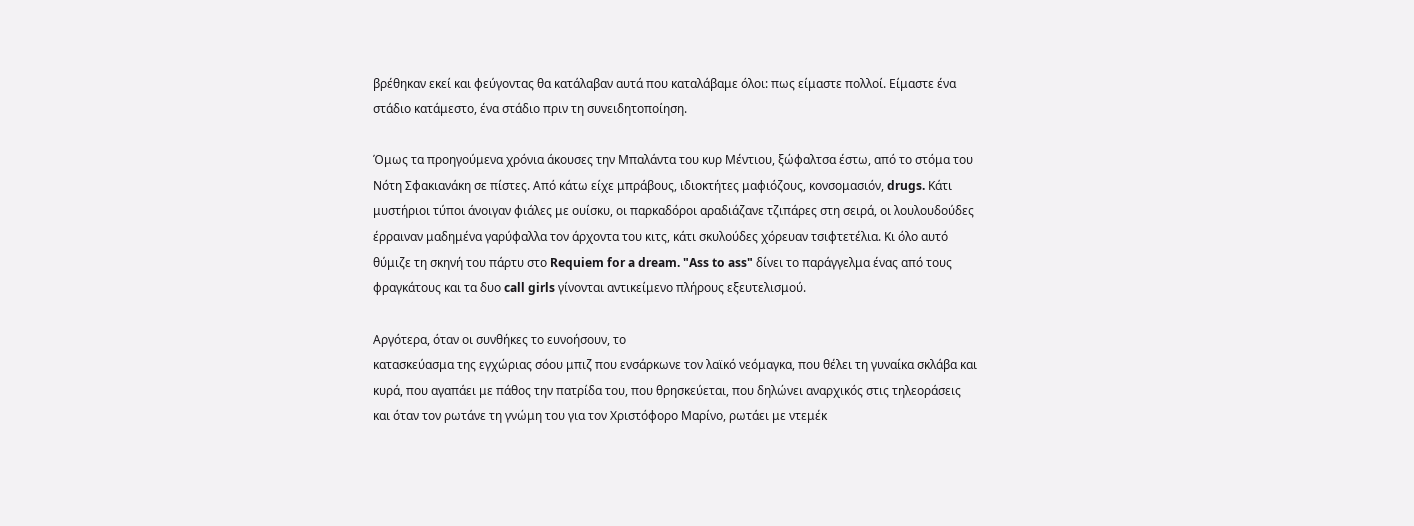βρέθηκαν εκεί και φεύγοντας θα κατάλαβαν αυτά που καταλάβαμε όλοι: πως είμαστε πολλοί. Είμαστε ένα στάδιο κατάμεστο, ένα στάδιο πριν τη συνειδητοποίηση.

Όμως τα προηγούμενα χρόνια άκουσες την Μπαλάντα του κυρ Μέντιου, ξώφαλτσα έστω, από το στόμα του Νότη Σφακιανάκη σε πίστες. Από κάτω είχε μπράβους, ιδιοκτήτες μαφιόζους, κονσομασιόν, drugs. Κάτι μυστήριοι τύποι άνοιγαν φιάλες με ουίσκυ, οι παρκαδόροι αραδιάζανε τζιπάρες στη σειρά, οι λουλουδούδες έρραιναν μαδημένα γαρύφαλλα τον άρχοντα του κιτς, κάτι σκυλούδες χόρευαν τσιφτετέλια. Κι όλο αυτό θύμιζε τη σκηνή του πάρτυ στο Requiem for a dream. "Ass to ass" δίνει το παράγγελμα ένας από τους φραγκάτους και τα δυο call girls γίνονται αντικείμενο πλήρους εξευτελισμού.

Αργότερα, όταν οι συνθήκες το ευνοήσουν, το
κατασκεύασμα της εγχώριας σόου μπιζ που ενσάρκωνε τον λαϊκό νεόμαγκα, που θέλει τη γυναίκα σκλάβα και κυρά, που αγαπάει με πάθος την πατρίδα του, που θρησκεύεται, που δηλώνει αναρχικός στις τηλεοράσεις και όταν τον ρωτάνε τη γνώμη του για τον Χριστόφορο Μαρίνο, ρωτάει με ντεμέκ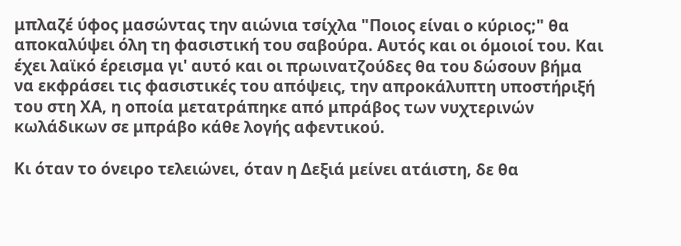μπλαζέ ύφος μασώντας την αιώνια τσίχλα "Ποιος είναι ο κύριος;" θα αποκαλύψει όλη τη φασιστική του σαβούρα. Αυτός και οι όμοιοί του. Και έχει λαϊκό έρεισμα γι' αυτό και οι πρωινατζούδες θα του δώσουν βήμα να εκφράσει τις φασιστικές του απόψεις, την απροκάλυπτη υποστήριξή του στη ΧΑ, η οποία μετατράπηκε από μπράβος των νυχτερινών κωλάδικων σε μπράβο κάθε λογής αφεντικού.

Κι όταν το όνειρο τελειώνει, όταν η Δεξιά μείνει ατάιστη, δε θα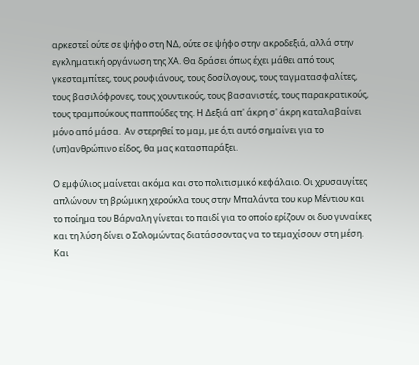αρκεστεί ούτε σε ψήφο στη ΝΔ, ούτε σε ψήφο στην ακροδεξιά, αλλά στην εγκληματική οργάνωση της ΧΑ. Θα δράσει όπως έχει μάθει από τους γκεσταμπίτες, τους ρουφιάνους, τους δοσίλογους, τους ταγματασφαλίτες, τους βασιλόφρονες, τους χουντικούς, τους βασανιστές, τους παρακρατικούς, τους τραμπούκους παππούδες της. Η Δεξιά απ' άκρη σ' άκρη καταλαβαίνει μόνο από μάσα.  Αν στερηθεί το μαμ, με ό,τι αυτό σημαίνει για το (υπ)ανθρώπινο είδος, θα μας κατασπαράξει.

Ο εμφύλιος μαίνεται ακόμα και στο πολιτισμικό κεφάλαιο. Οι χρυσαυγίτες απλώνουν τη βρώμικη χερούκλα τους στην Μπαλάντα του κυρ Μέντιου και το ποίημα του Βάρναλη γίνεται το παιδί για το οποίο ερίζουν οι δυο γυναίκες και τη λύση δίνει ο Σολομώντας διατάσσοντας να το τεμαχίσουν στη μέση. Και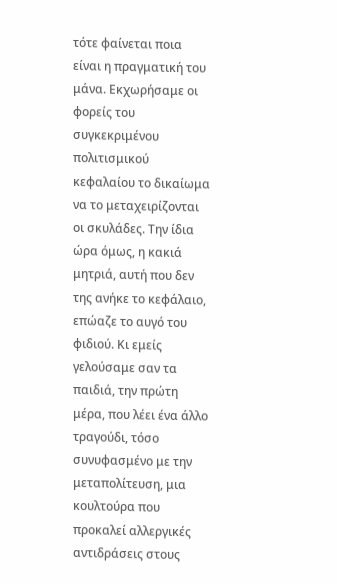τότε φαίνεται ποια είναι η πραγματική του μάνα. Εκχωρήσαμε οι φορείς του συγκεκριμένου πολιτισμικού κεφαλαίου το δικαίωμα να το μεταχειρίζονται οι σκυλάδες. Την ίδια ώρα όμως, η κακιά μητριά, αυτή που δεν της ανήκε το κεφάλαιο, επώαζε το αυγό του φιδιού. Κι εμείς γελούσαμε σαν τα παιδιά, την πρώτη μέρα, που λέει ένα άλλο τραγούδι, τόσο συνυφασμένο με την μεταπολίτευση, μια κουλτούρα που προκαλεί αλλεργικές αντιδράσεις στους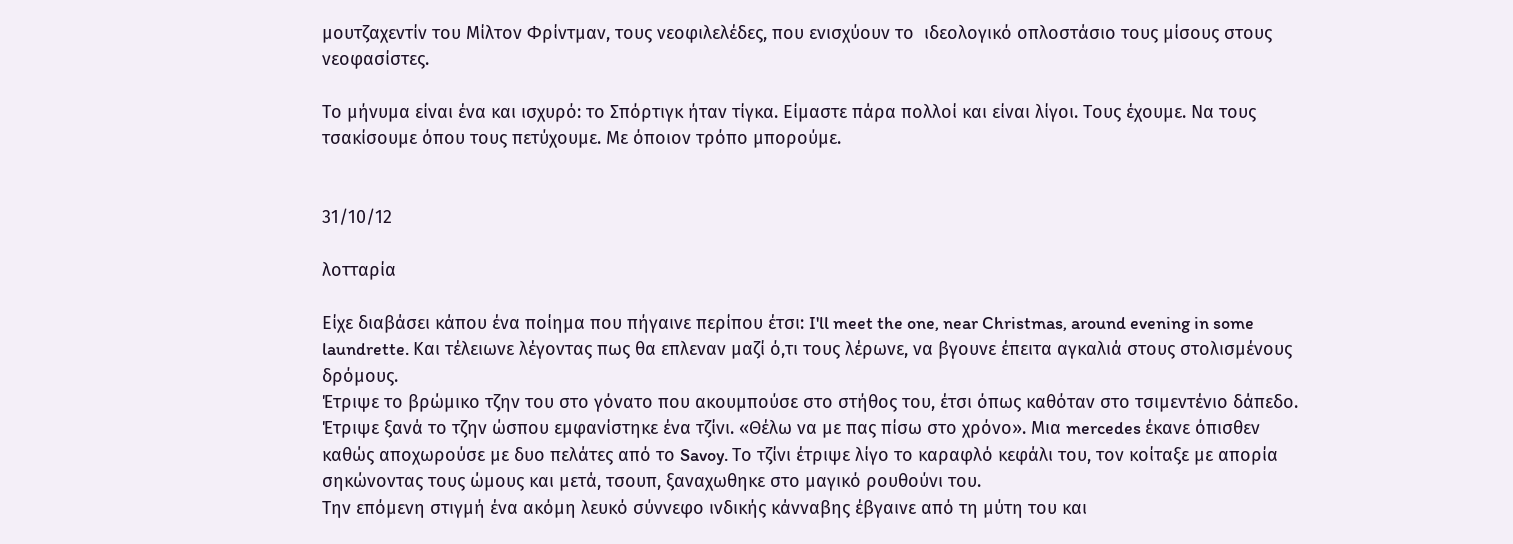μουτζαχεντίν του Μίλτον Φρίντμαν, τους νεοφιλελέδες, που ενισχύουν το  ιδεολογικό οπλοστάσιο τους μίσους στους νεοφασίστες.

Το μήνυμα είναι ένα και ισχυρό: το Σπόρτιγκ ήταν τίγκα. Είμαστε πάρα πολλοί και είναι λίγοι. Τους έχουμε. Να τους τσακίσουμε όπου τους πετύχουμε. Με όποιον τρόπο μπορούμε.


31/10/12

λοτταρία

Είχε διαβάσει κάπου ένα ποίημα που πήγαινε περίπου έτσι: I'll meet the one, near Christmas, around evening in some laundrette. Και τέλειωνε λέγοντας πως θα επλεναν μαζί ό,τι τους λέρωνε, να βγουνε έπειτα αγκαλιά στους στολισμένους δρόμους.
Έτριψε το βρώμικο τζην του στο γόνατο που ακουμπούσε στο στήθος του, έτσι όπως καθόταν στο τσιμεντένιο δάπεδο. Έτριψε ξανά το τζην ώσπου εμφανίστηκε ένα τζίνι. «Θέλω να με πας πίσω στο χρόνο». Μια mercedes έκανε όπισθεν καθώς αποχωρούσε με δυο πελάτες από το Savoy. Το τζίνι έτριψε λίγο το καραφλό κεφάλι του, τον κοίταξε με απορία σηκώνοντας τους ώμους και μετά, τσουπ, ξαναχωθηκε στο μαγικό ρουθούνι του.
Την επόμενη στιγμή ένα ακόμη λευκό σύννεφο ινδικής κάνναβης έβγαινε από τη μύτη του και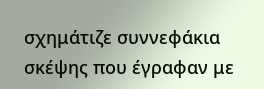σχημάτιζε συννεφάκια σκέψης που έγραφαν με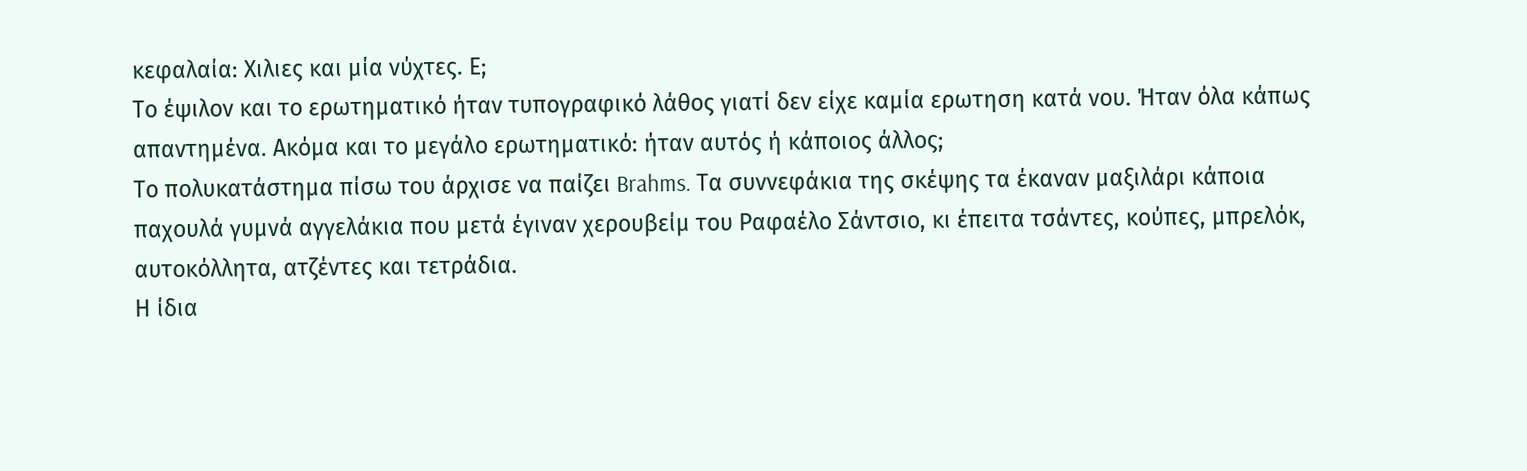κεφαλαία: Χιλιες και μία νύχτες. Ε;
Το έψιλον και το ερωτηματικό ήταν τυπογραφικό λάθος γιατί δεν είχε καμία ερωτηση κατά νου. Ήταν όλα κάπως απαντημένα. Ακόμα και το μεγάλο ερωτηματικό: ήταν αυτός ή κάποιος άλλος;
Το πολυκατάστημα πίσω του άρχισε να παίζει Brahms. Τα συννεφάκια της σκέψης τα έκαναν μαξιλάρι κάποια παχουλά γυμνά αγγελάκια που μετά έγιναν χερουβείμ του Ραφαέλο Σάντσιο, κι έπειτα τσάντες, κούπες, μπρελόκ, αυτοκόλλητα, ατζέντες και τετράδια.
Η ίδια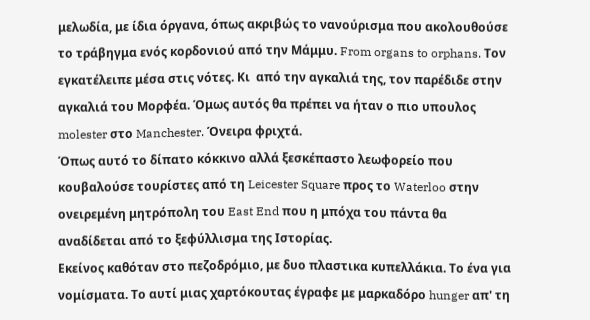μελωδία, με ίδια όργανα, όπως ακριβώς το νανούρισμα που ακολουθούσε το τράβηγμα ενός κορδονιού από την Μάμμυ. From organs to orphans. Τον εγκατέλειπε μέσα στις νότες. Κι  από την αγκαλιά της, τον παρέδιδε στην αγκαλιά του Μορφέα. Όμως αυτός θα πρέπει να ήταν ο πιο υπουλος molester στο Manchester. Όνειρα φριχτά.
Όπως αυτό το δίπατο κόκκινο αλλά ξεσκέπαστο λεωφορείο που κουβαλούσε τουρίστες από τη Leicester Square προς το Waterloo στην ονειρεμένη μητρόπολη του East End που η μπόχα του πάντα θα αναδίδεται από το ξεφύλλισμα της Ιστορίας.
Εκείνος καθόταν στο πεζοδρόμιο, με δυο πλαστικα κυπελλάκια. Το ένα για νομίσματα. Το αυτί μιας χαρτόκουτας έγραφε με μαρκαδόρο hunger απ' τη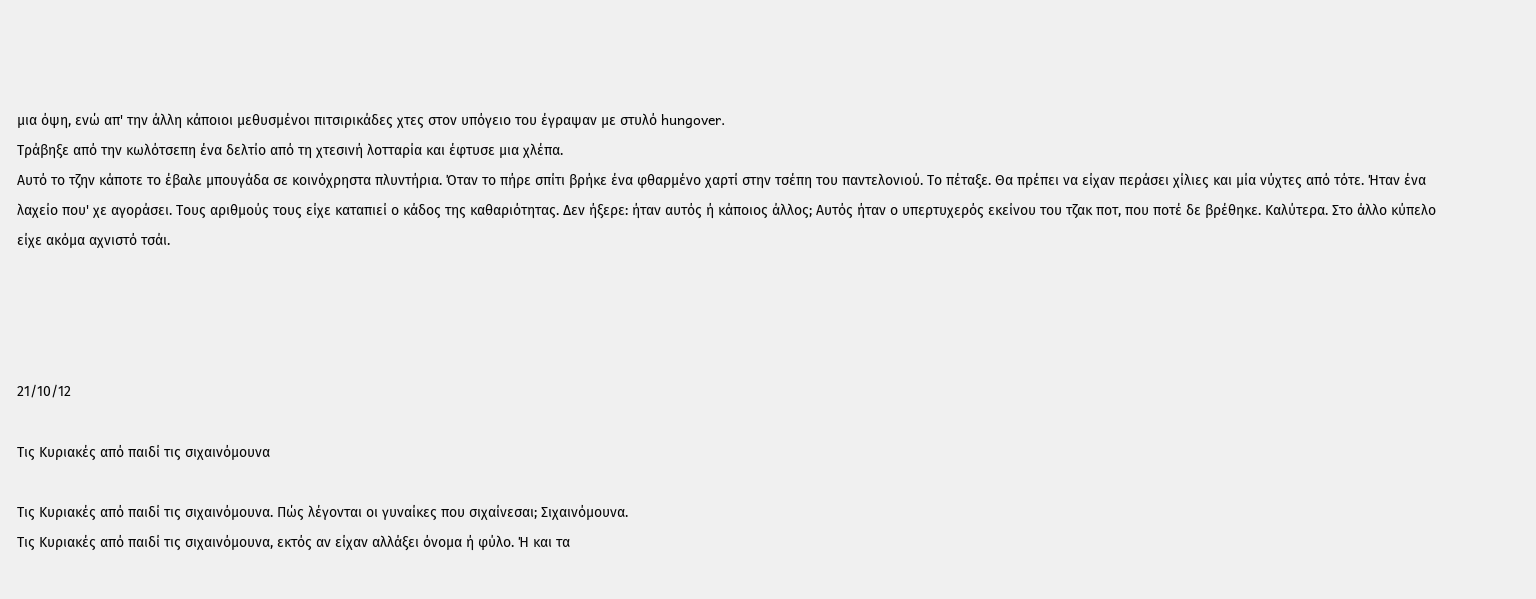μια όψη, ενώ απ' την άλλη κάποιοι μεθυσμένοι πιτσιρικάδες χτες στον υπόγειο του έγραψαν με στυλό hungover.
Τράβηξε από την κωλότσεπη ένα δελτίο από τη χτεσινή λοτταρία και έφτυσε μια χλέπα.
Αυτό το τζην κάποτε το έβαλε μπουγάδα σε κοινόχρηστα πλυντήρια. Όταν το πήρε σπίτι βρήκε ένα φθαρμένο χαρτί στην τσέπη του παντελονιού. Το πέταξε. Θα πρέπει να είχαν περάσει χίλιες και μία νύχτες από τότε. Ήταν ένα λαχείο που' χε αγοράσει. Τους αριθμούς τους είχε καταπιεί ο κάδος της καθαριότητας. Δεν ήξερε: ήταν αυτός ή κάποιος άλλος; Αυτός ήταν ο υπερτυχερός εκείνου του τζακ ποτ, που ποτέ δε βρέθηκε. Καλύτερα. Στο άλλο κύπελο είχε ακόμα αχνιστό τσάι.




21/10/12

Τις Κυριακές από παιδί τις σιχαινόμουνα

Τις Κυριακές από παιδί τις σιχαινόμουνα. Πώς λέγονται οι γυναίκες που σιχαίνεσαι; Σιχαινόμουνα.
Τις Κυριακές από παιδί τις σιχαινόμουνα, εκτός αν είχαν αλλάξει όνομα ή φύλο. Ή και τα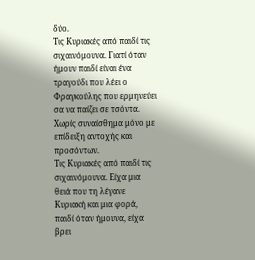δύο.
Τις Κυριακές από παιδί τις σιχαινόμουνα. Γιατί όταν ήμουν παιδί είναι ένα τραγούδι που λέει ο Φραγκούλης που ερμηνεύει σα να παίζει σε τσόντα. Χωρίς συναίσθημα μόνο με επίδειξη αντοχής και προσόντων.
Τις Κυριακές από παιδί τις σιχαινόμουνα. Είχα μια θειά που τη λέγανε Κυριακή και μια φορά, παιδί όταν ήμουνα, είχα βρει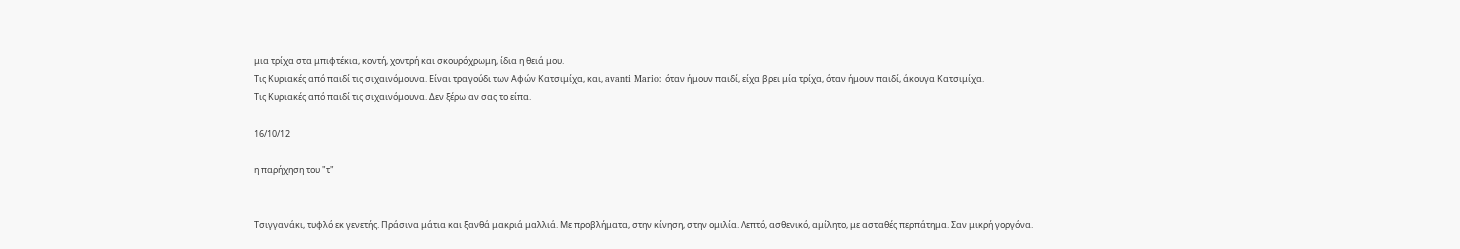μια τρίχα στα μπιφτέκια, κοντή, χοντρή και σκουρόχρωμη, ίδια η θειά μου.
Τις Κυριακές από παιδί τις σιχαινόμουνα. Είναι τραγούδι των Αφών Κατσιμίχα, και, avanti Mario: όταν ήμουν παιδί, είχα βρει μία τρίχα, όταν ήμουν παιδί, άκουγα Κατσιμίχα.
Τις Κυριακές από παιδί τις σιχαινόμουνα. Δεν ξέρω αν σας το είπα.

16/10/12

η παρήχηση του "τ"


Τσιγγανάκι, τυφλό εκ γενετής. Πράσινα μάτια και ξανθά μακριά μαλλιά. Με προβλήματα, στην κίνηση, στην ομιλία. Λεπτό, ασθενικό, αμίλητο, με ασταθές περπάτημα. Σαν μικρή γοργόνα.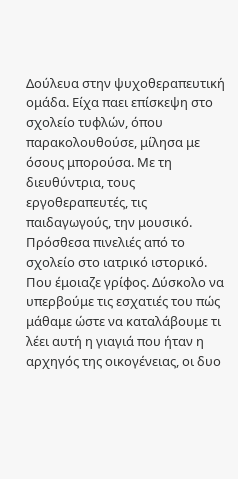Δούλευα στην ψυχοθεραπευτική ομάδα. Είχα παει επίσκεψη στο σχολείο τυφλών, όπου παρακολουθούσε, μίλησα με όσους μπορούσα. Με τη διευθύντρια, τους εργοθεραπευτές, τις παιδαγωγούς, την μουσικό.
Πρόσθεσα πινελιές από το σχολείο στο ιατρικό ιστορικό. Που έμοιαζε γρίφος. Δύσκολο να υπερβούμε τις εσχατιές του πώς μάθαμε ώστε να καταλάβουμε τι λέει αυτή η γιαγιά που ήταν η αρχηγός της οικογένειας, οι δυο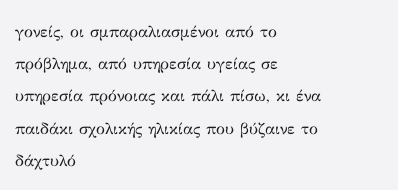γονείς, οι σμπαραλιασμένοι από το πρόβλημα, από υπηρεσία υγείας σε υπηρεσία πρόνοιας και πάλι πίσω, κι ένα παιδάκι σχολικής ηλικίας που βύζαινε το δάχτυλό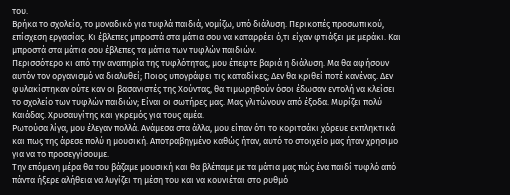του.
Βρήκα το σχολείο, το μοναδικό για τυφλά παιδιά, νομίζω, υπό διάλυση. Περικοπές προσωπικού, επίσχεση εργασίας. Κι έβλεπες μπροστά στα μάτια σου να καταρρέει ό,τι είχαν φτιάξει με μεράκι. Και μπροστά στα μάτια σου έβλεπες τα μάτια των τυφλών παιδιών.
Περισσότερο κι από την αναπηρία της τυφλότητας, μου έπεφτε βαριά η διάλυση. Μα θα αφήσουν αυτόν τον οργανισμό να διαλυθεί; Ποιος υπογράφει τις καταδίκες; Δεν θα κριθεί ποτέ κανένας. Δεν φυλακίστηκαν ούτε καν οι βασανιστές της Χούντας, θα τιμωρηθούν όσοι έδωσαν εντολή να κλείσει το σχολείο των τυφλών παιδιών; Είναι οι σωτήρες μας. Μας γλιτώνουν από έξοδα. Μυρίζει πολύ Καιάδας. Χρυσαυγίτης και γκρεμός για τους αμέα.
Ρωτούσα λίγα, μου έλεγαν πολλά. Ανάμεσα στα άλλα, μου είπαν ότι το κοριτσάκι χόρευε εκπληκτικά και πως της άρεσε πολύ η μουσική. Αποτραβηγμένο καθώς ήταν, αυτό το στοιχείο μας ήταν χρησιμο για να το προσεγγίσουμε.
Την επόμενη μέρα θα του βάζαμε μουσική και θα βλέπαμε με τα μάτια μας πώς ένα παιδί τυφλό από πάντα ήξερε αλήθεια να λυγίζει τη μέση του και να κουνιέται στο ρυθμό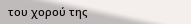του χορού της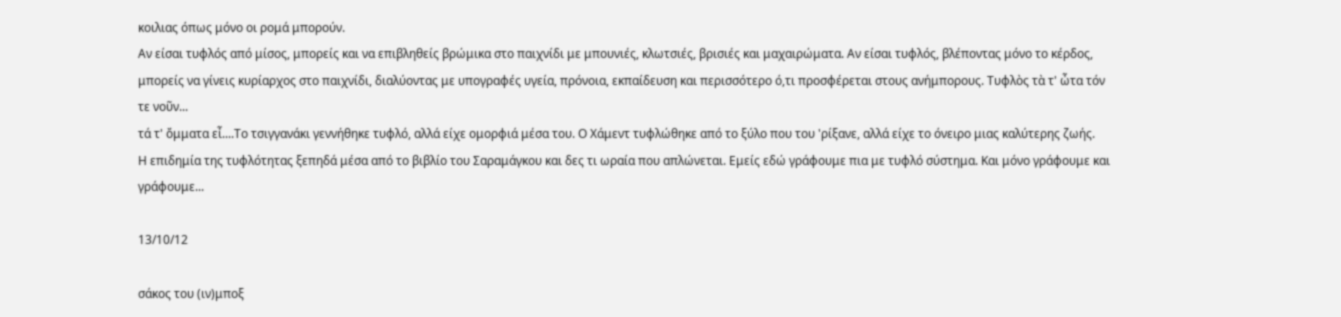κοιλιας όπως μόνο οι ρομά μπορούν.
Αν είσαι τυφλός από μίσος, μπορείς και να επιβληθείς βρώμικα στο παιχνίδι με μπουνιές, κλωτσιές, βρισιές και μαχαιρώματα. Αν είσαι τυφλός, βλέποντας μόνο το κέρδος, μπορείς να γίνεις κυρίαρχος στο παιχνίδι, διαλύοντας με υπογραφές υγεία, πρόνοια, εκπαίδευση και περισσότερο ό,τι προσφέρεται στους ανήμπορους. Τυφλὸς τὰ τ' ὦτα τόν τε νοῦν...
τά τ' ὄμματα εἶ....Το τσιγγανάκι γεννήθηκε τυφλό, αλλά είχε ομορφιά μέσα του. Ο Χάμεντ τυφλώθηκε από το ξύλο που του 'ρίξανε, αλλά είχε το όνειρο μιας καλύτερης ζωής.
Η επιδημία της τυφλότητας ξεπηδά μέσα από το βιβλίο του Σαραμάγκου και δες τι ωραία που απλώνεται. Εμείς εδώ γράφουμε πια με τυφλό σύστημα. Και μόνο γράφουμε και γράφουμε...

13/10/12

σάκος του (ιν)μποξ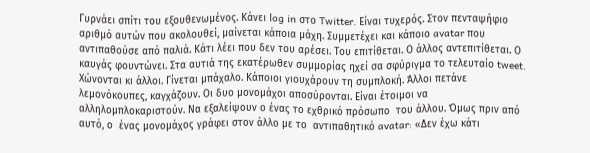Γυρνάει σπίτι του εξουθενωμένος. Κάνει log in στο Twitter. Είναι τυχερός. Στον πενταψήφιο αριθμό αυτών που ακολουθεί, μαίνεται κάποια μάχη. Συμμετέχει και κάποιο avatar που αντιπαθούσε από παλιά. Κάτι λέει που δεν του αρέσει. Του επιτίθεται. Ο άλλος αντεπιτίθεται. Ο καυγάς φουντώνει. Στα αυτιά της εκατέρωθεν συμμορίας ηχεί σα σφύριγμα το τελευταίο tweet. Χώνονται κι άλλοι. Γίνεται μπάχαλο. Κάποιοι γιουχάρουν τη συμπλοκή. Άλλοι πετάνε λεμονόκουπες, καγχάζουν. Οι δυο μονομάχοι αποσύρονται. Είναι έτοιμοι να αλληλομπλοκαριστούν. Να εξαλείψουν ο ένας το εχθρικό πρόσωπο  του άλλου. Όμως πριν από αυτό, ο  ένας μονομάχος γράφει στον άλλο με το  αντιπαθητικό avatar: «Δεν έχω κάτι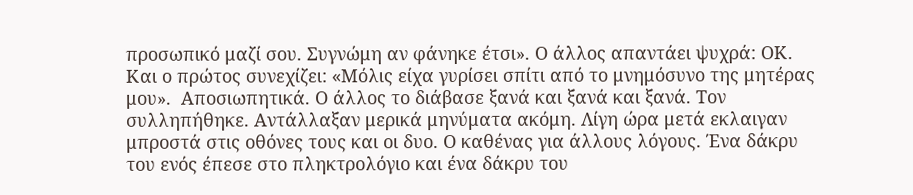προσωπικό μαζί σου. Συγνώμη αν φάνηκε έτσι». Ο άλλος απαντάει ψυχρά: ΟΚ. Και ο πρώτος συνεχίζει: «Mόλις είχα γυρίσει σπίτι από το μνημόσυνο της μητέρας μου».  Αποσιωπητικά. Ο άλλος το διάβασε ξανά και ξανά και ξανά. Τον συλληπήθηκε. Αντάλλαξαν μερικά μηνύματα ακόμη. Λίγη ώρα μετά εκλαιγαν μπροστά στις οθόνες τους και οι δυο. Ο καθένας για άλλους λόγους. Ένα δάκρυ του ενός έπεσε στο πληκτρολόγιο και ένα δάκρυ του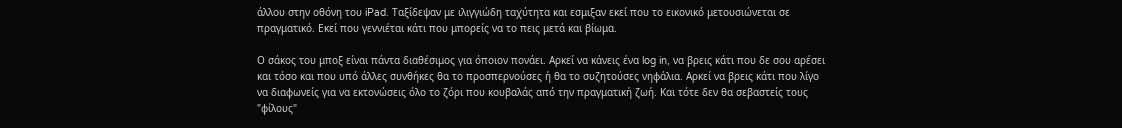άλλου στην οθόνη του iPad. Ταξίδεψαν με ιλιγγιώδη ταχύτητα και εσμιξαν εκεί που το εικονικό μετουσιώνεται σε πραγματικό. Εκεί που γεννιέται κάτι που μπορείς να το πεις μετά και βίωμα.

Ο σάκος του μποξ είναι πάντα διαθέσιμος για όποιον πονάει. Αρκεί να κάνεις ένα log in, να βρεις κάτι που δε σου αρέσει και τόσο και που υπό άλλες συνθήκες θα το προσπερνούσες ή θα το συζητούσες νηφάλια. Αρκεί να βρεις κάτι που λίγο να διαφωνείς για να εκτονώσεις όλο το ζόρι που κουβαλάς από την πραγματική ζωή. Και τότε δεν θα σεβαστείς τους "φίλους"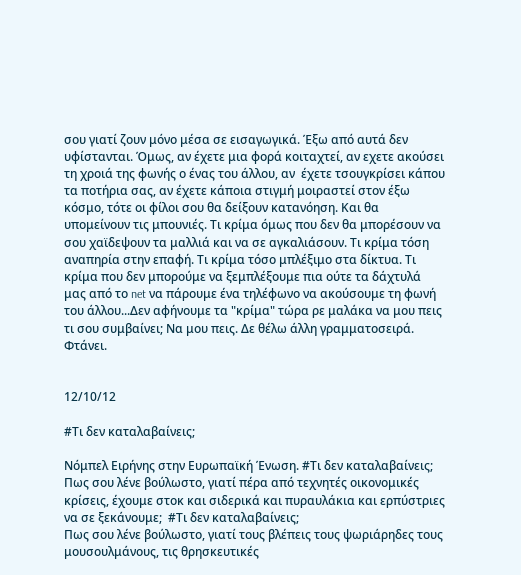σου γιατί ζουν μόνο μέσα σε εισαγωγικά. Έξω από αυτά δεν υφίστανται. Όμως, αν έχετε μια φορά κοιταχτεί, αν εχετε ακούσει τη χροιά της φωνής ο ένας του άλλου, αν  έχετε τσουγκρίσει κάπου τα ποτήρια σας, αν έχετε κάποια στιγμή μοιραστεί στον έξω κόσμο, τότε οι φίλοι σου θα δείξουν κατανόηση. Και θα υπομείνουν τις μπουνιές. Τι κρίμα όμως που δεν θα μπορέσουν να σου χαϊδεψουν τα μαλλιά και να σε αγκαλιάσουν. Τι κρίμα τόση αναπηρία στην επαφή. Τι κρίμα τόσο μπλέξιμο στα δίκτυα. Τι κρίμα που δεν μπορούμε να ξεμπλέξουμε πια ούτε τα δάχτυλά μας από το net να πάρουμε ένα τηλέφωνο να ακούσουμε τη φωνή του άλλου...Δεν αφήνουμε τα "κρίμα" τώρα ρε μαλάκα να μου πεις τι σου συμβαίνει; Να μου πεις. Δε θέλω άλλη γραμματοσειρά. Φτάνει.


12/10/12

#Τι δεν καταλαβαίνεις;

Νόμπελ Ειρήνης στην Ευρωπαϊκή Ένωση. #Τι δεν καταλαβαίνεις;
Πως σου λένε βούλωστο, γιατί πέρα από τεχνητές οικονομικές κρίσεις, έχουμε στοκ και σιδερικά και πυραυλάκια και ερπύστριες να σε ξεκάνουμε;  #Τι δεν καταλαβαίνεις;
Πως σου λένε βούλωστο, γιατί τους βλέπεις τους ψωριάρηδες τους μουσουλμάνους, τις θρησκευτικές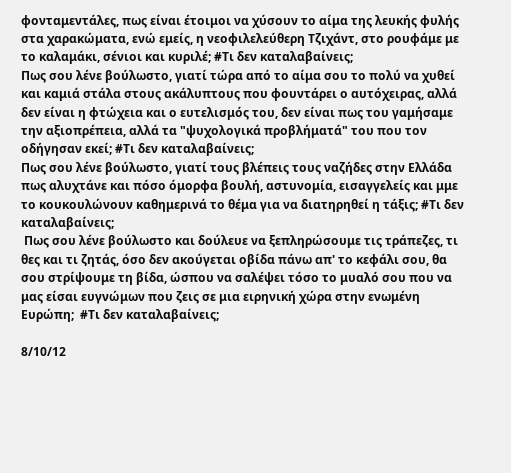φονταμεντάλες, πως είναι έτοιμοι να χύσουν το αίμα της λευκής φυλής στα χαρακώματα, ενώ εμείς, η νεοφιλελεύθερη Τζιχάντ, στο ρουφάμε με το καλαμάκι, σένιοι και κυριλέ; #Τι δεν καταλαβαίνεις;
Πως σου λένε βούλωστο, γιατί τώρα από το αίμα σου το πολύ να χυθεί και καμιά στάλα στους ακάλυπτους που φουντάρει ο αυτόχειρας, αλλά δεν είναι η φτώχεια και ο ευτελισμός του, δεν είναι πως του γαμήσαμε την αξιοπρέπεια, αλλά τα "ψυχολογικά προβλήματά" του που τον οδήγησαν εκεί; #Τι δεν καταλαβαίνεις;
Πως σου λένε βούλωστο, γιατί τους βλέπεις τους ναζήδες στην Ελλάδα πως αλυχτάνε και πόσο όμορφα βουλή, αστυνομία, εισαγγελείς και μμε το κουκουλώνουν καθημερινά το θέμα για να διατηρηθεί η τάξις; #Τι δεν καταλαβαίνεις;
 Πως σου λένε βούλωστο και δούλευε να ξεπληρώσουμε τις τράπεζες, τι θες και τι ζητάς, όσο δεν ακούγεται οβίδα πάνω απ' το κεφάλι σου, θα σου στρίψουμε τη βίδα, ώσπου να σαλέψει τόσο το μυαλό σου που να μας είσαι ευγνώμων που ζεις σε μια ειρηνική χώρα στην ενωμένη Ευρώπη;  #Τι δεν καταλαβαίνεις;

8/10/12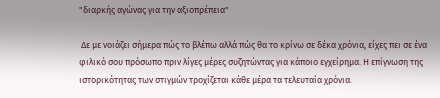"διαρκής αγώνας για την αξιοπρέπεια"

 Δε με νοιάζει σήμερα πώς το βλέπω αλλά πώς θα το κρίνω σε δέκα χρόνια, είχες πει σε ένα φιλικό σου πρόσωπο πριν λίγες μέρες συζητώντας για κάποιο εγχείρημα. Η επίγνωση της ιστορικότητας των στιγμών τροχίζεται κάθε μέρα τα τελευταία χρόνια.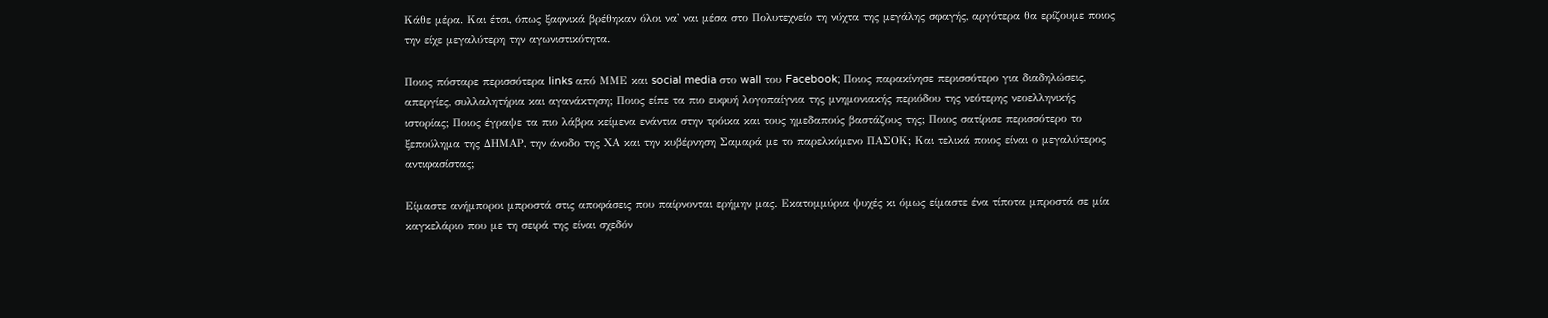Κάθε μέρα. Και έτσι, όπως ξαφνικά βρέθηκαν όλοι να' ναι μέσα στο Πολυτεχνείο τη νύχτα της μεγάλης σφαγής, αργότερα θα ερίζουμε ποιος την είχε μεγαλύτερη την αγωνιστικότητα.

Ποιος πόσταρε περισσότερα links από ΜΜΕ και social media στο wall του Facebook; Ποιος παρακίνησε περισσότερο για διαδηλώσεις, απεργίες, συλλαλητήρια και αγανάκτηση; Ποιος είπε τα πιο ευφυή λογοπαίγνια της μνημονιακής περιόδου της νεότερης νεοελληνικής ιστορίας; Ποιος έγραψε τα πιο λάβρα κείμενα ενάντια στην τρόικα και τους ημεδαπούς βαστάζους της; Ποιος σατίρισε περισσότερο το ξεπούλημα της ΔΗΜΑΡ, την άνοδο της ΧΑ και την κυβέρνηση Σαμαρά με το παρελκόμενο ΠΑΣΟΚ; Και τελικά ποιος είναι ο μεγαλύτερος αντιφασίστας;

Είμαστε ανήμποροι μπροστά στις αποφάσεις που παίρνονται ερήμην μας. Εκατομμύρια ψυχές κι όμως είμαστε ένα τίποτα μπροστά σε μία καγκελάριο που με τη σειρά της είναι σχεδόν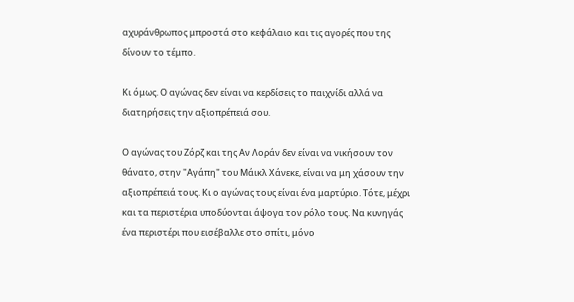αχυράνθρωπος μπροστά στο κεφάλαιο και τις αγορές που της δίνουν το τέμπο.

Κι όμως. Ο αγώνας δεν είναι να κερδίσεις το παιχνίδι αλλά να διατηρήσεις την αξιοπρέπειά σου.

Ο αγώνας του Ζόρζ και της Αν Λοράν δεν είναι να νικήσουν τον θάνατο, στην "Αγάπη" του Μάικλ Χάνεκε, είναι να μη χάσουν την αξιοπρέπειά τους. Κι ο αγώνας τους είναι ένα μαρτύριο. Τότε, μέχρι και τα περιστέρια υποδύονται άψογα τον ρόλο τους. Να κυνηγάς ένα περιστέρι που εισέβαλλε στο σπίτι, μόνο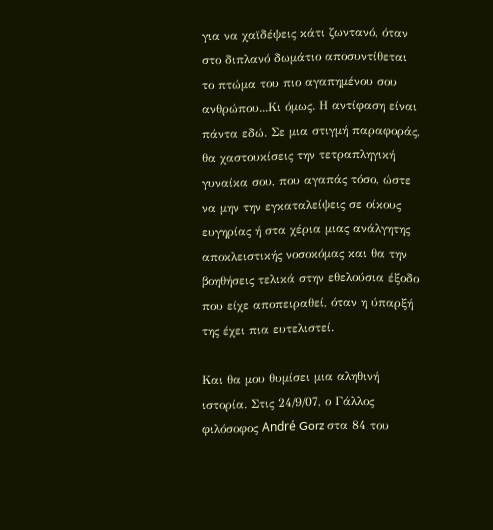για να χαϊδέψεις κάτι ζωντανό, όταν στο διπλανό δωμάτιο αποσυντίθεται το πτώμα του πιο αγαπημένου σου ανθρώπου...Κι όμως. Η αντίφαση είναι πάντα εδώ. Σε μια στιγμή παραφοράς, θα χαστουκίσεις την τετραπληγική γυναίκα σου, που αγαπάς τόσο, ώστε να μην την εγκαταλείψεις σε οίκους ευγηρίας ή στα χέρια μιας ανάλγητης αποκλειστικής νοσοκόμας και θα την βοηθήσεις τελικά στην εθελούσια έξοδο που είχε αποπειραθεί, όταν η ύπαρξή της έχει πια ευτελιστεί.

Και θα μου θυμίσει μια αληθινή ιστορία. Στις 24/9/07, ο Γάλλος φιλόσοφος André Gorz στα 84 του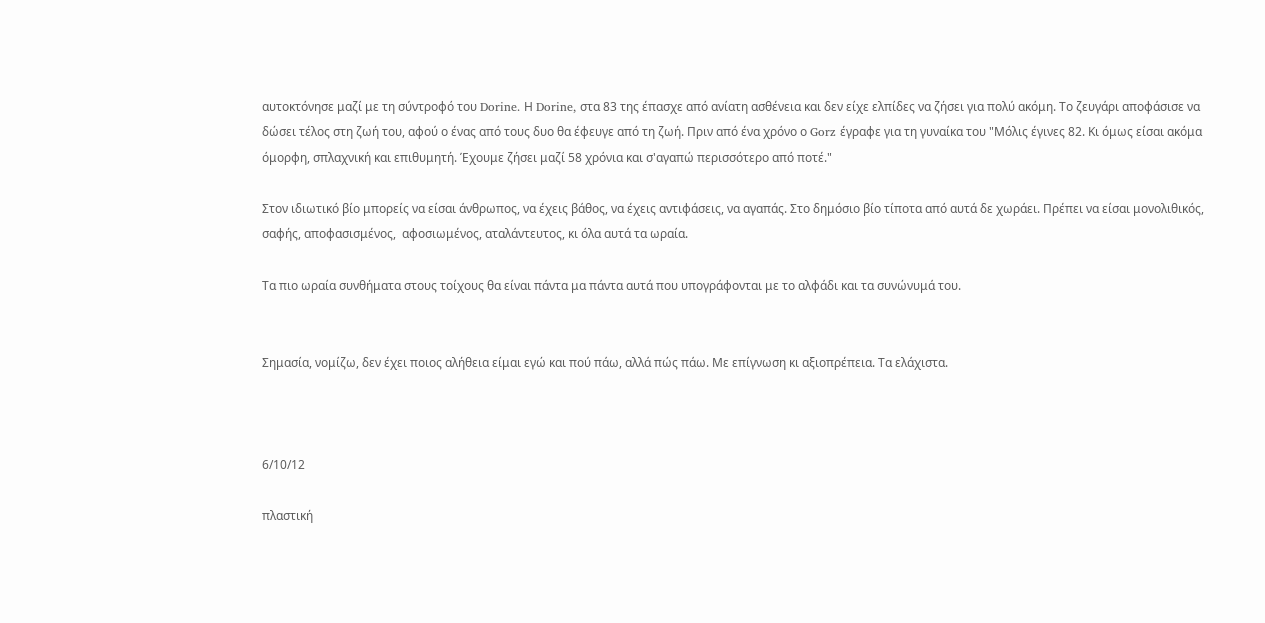αυτοκτόνησε μαζί με τη σύντροφό του Dorine. Η Dorine, στα 83 της έπασχε από ανίατη ασθένεια και δεν είχε ελπίδες να ζήσει για πολύ ακόμη. Το ζευγάρι αποφάσισε να δώσει τέλος στη ζωή του, αφού ο ένας από τους δυο θα έφευγε από τη ζωή. Πριν από ένα χρόνο ο Gorz έγραφε για τη γυναίκα του "Μόλις έγινες 82. Κι όμως είσαι ακόμα όμορφη, σπλαχνική και επιθυμητή. Έχουμε ζήσει μαζί 58 χρόνια και σ'αγαπώ περισσότερο από ποτέ."

Στον ιδιωτικό βίο μπορείς να είσαι άνθρωπος, να έχεις βάθος, να έχεις αντιφάσεις, να αγαπάς. Στο δημόσιο βίο τίποτα από αυτά δε χωράει. Πρέπει να είσαι μονολιθικός, σαφής, αποφασισμένος,  αφοσιωμένος, αταλάντευτος, κι όλα αυτά τα ωραία.

Τα πιο ωραία συνθήματα στους τοίχους θα είναι πάντα μα πάντα αυτά που υπογράφονται με το αλφάδι και τα συνώνυμά του.


Σημασία, νομίζω, δεν έχει ποιος αλήθεια είμαι εγώ και πού πάω, αλλά πώς πάω. Με επίγνωση κι αξιοπρέπεια. Τα ελάχιστα.



6/10/12

πλαστική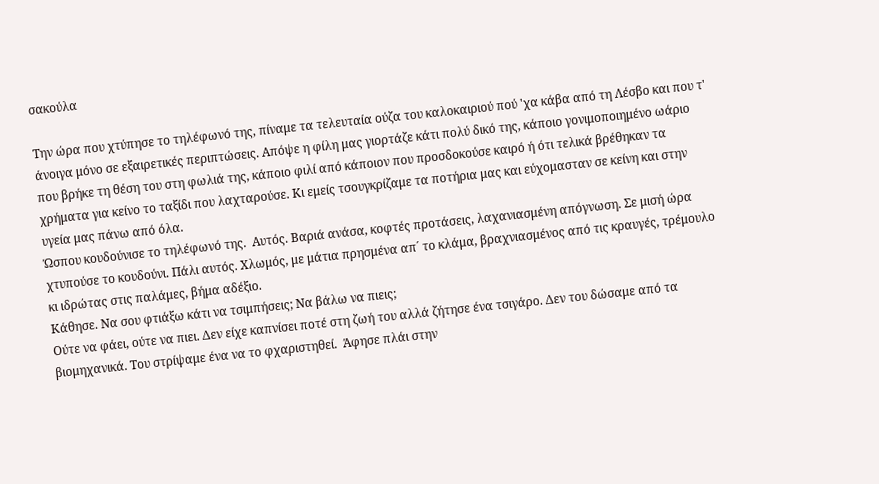σακούλα

Την ώρα που χτύπησε το τηλέφωνό της, πίναμε τα τελευταία ούζα του καλοκαιριού πού 'χα κάβα από τη Λέσβο και που τ' άνοιγα μόνο σε εξαιρετικές περιπτώσεις. Απόψε η φίλη μας γιορτάζε κάτι πολύ δικό της, κάποιο γονιμοποιημένο ωάριο που βρήκε τη θέση του στη φωλιά της, κάποιο φιλί από κάποιον που προσδοκούσε καιρό ή ότι τελικά βρέθηκαν τα χρήματα για κείνο το ταξίδι που λαχταρούσε. Κι εμείς τσουγκρίζαμε τα ποτήρια μας και εύχομασταν σε κείνη και στην υγεία μας πάνω από όλα.
Ώσπου κουδούνισε το τηλέφωνό της.  Αυτός. Βαριά ανάσα, κοφτές προτάσεις, λαχανιασμένη απόγνωση. Σε μισή ώρα χτυπούσε το κουδούνι. Πάλι αυτός. Χλωμός, με μάτια πρησμένα απ´ το κλάμα, βραχνιασμένος από τις κραυγές, τρέμουλο κι ιδρώτας στις παλάμες, βήμα αδέξιο.
Κάθησε. Να σου φτιάξω κάτι να τσιμπήσεις; Να βάλω να πιεις;
Ούτε να φάει, ούτε να πιει. Δεν είχε καπνίσει ποτέ στη ζωή του αλλά ζήτησε ένα τσιγάρο. Δεν του δώσαμε από τα βιομηχανικά. Του στρίψαμε ένα να το φχαριστηθεί.  Άφησε πλάι στην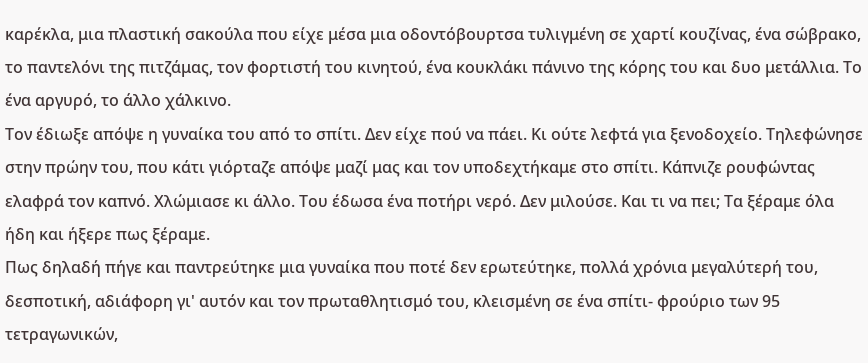καρέκλα, μια πλαστική σακούλα που είχε μέσα μια οδοντόβουρτσα τυλιγμένη σε χαρτί κουζίνας, ένα σώβρακο, το παντελόνι της πιτζάμας, τον φορτιστή του κινητού, ένα κουκλάκι πάνινο της κόρης του και δυο μετάλλια. Το ένα αργυρό, το άλλο χάλκινο.
Τον έδιωξε απόψε η γυναίκα του από το σπίτι. Δεν είχε πού να πάει. Κι ούτε λεφτά για ξενοδοχείο. Τηλεφώνησε στην πρώην του, που κάτι γιόρταζε απόψε μαζί μας και τον υποδεχτήκαμε στο σπίτι. Κάπνιζε ρουφώντας ελαφρά τον καπνό. Χλώμιασε κι άλλο. Του έδωσα ένα ποτήρι νερό. Δεν μιλούσε. Και τι να πει; Τα ξέραμε όλα ήδη και ήξερε πως ξέραμε.
Πως δηλαδή πήγε και παντρεύτηκε μια γυναίκα που ποτέ δεν ερωτεύτηκε, πολλά χρόνια μεγαλύτερή του, δεσποτική, αδιάφορη γι' αυτόν και τον πρωταθλητισμό του, κλεισμένη σε ένα σπίτι- φρούριο των 95 τετραγωνικών,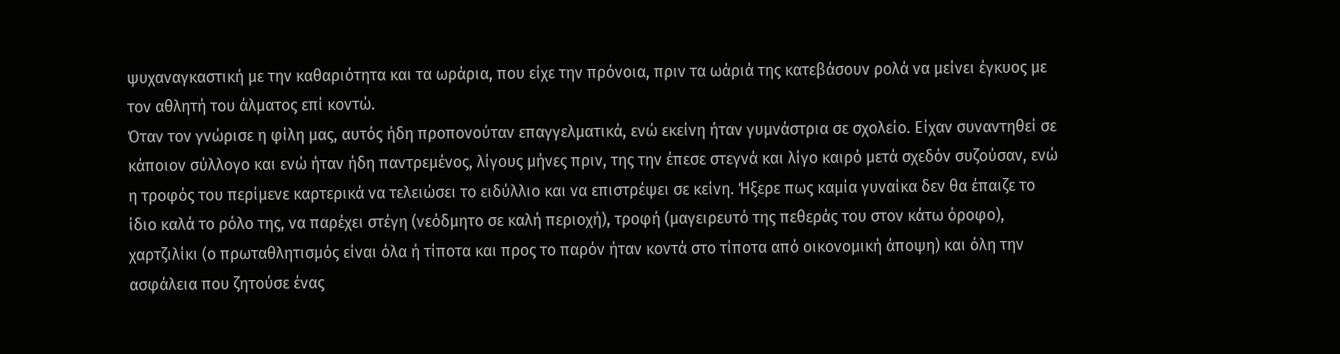ψυχαναγκαστική με την καθαριότητα και τα ωράρια, που είχε την πρόνοια, πριν τα ωάριά της κατεβάσουν ρολά να μείνει έγκυος με τον αθλητή του άλματος επί κοντώ.
Όταν τον γνώρισε η φίλη μας, αυτός ήδη προπονούταν επαγγελματικά, ενώ εκείνη ήταν γυμνάστρια σε σχολείο. Είχαν συναντηθεί σε κάποιον σύλλογο και ενώ ήταν ήδη παντρεμένος, λίγους μήνες πριν, της την έπεσε στεγνά και λίγο καιρό μετά σχεδόν συζούσαν, ενώ η τροφός του περίμενε καρτερικά να τελειώσει το ειδύλλιο και να επιστρέψει σε κείνη. Ήξερε πως καμία γυναίκα δεν θα έπαιζε το ίδιο καλά το ρόλο της, να παρέχει στέγη (νεόδμητο σε καλή περιοχή), τροφή (μαγειρευτό της πεθεράς του στον κάτω όροφο), χαρτζιλίκι (ο πρωταθλητισμός είναι όλα ή τίποτα και προς το παρόν ήταν κοντά στο τίποτα από οικονομική άποψη) και όλη την ασφάλεια που ζητούσε ένας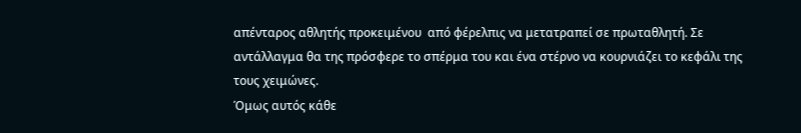απένταρος αθλητής προκειμένου  από φέρελπις να μετατραπεί σε πρωταθλητή. Σε αντάλλαγμα θα της πρόσφερε το σπέρμα του και ένα στέρνο να κουρνιάζει το κεφάλι της τους χειμώνες.
Όμως αυτός κάθε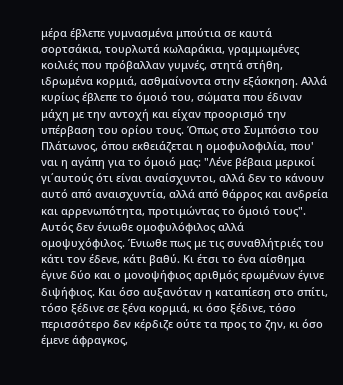μέρα έβλεπε γυμνασμένα μπούτια σε καυτά σορτσάκια, τουρλωτά κωλαράκια, γραμμωμένες κοιλιές που πρόβαλλαν γυμνές, στητά στήθη, ιδρωμένα κορμιά, ασθμαίνοντα στην εξάσκηση. Αλλά κυρίως έβλεπε το όμοιό του, σώματα που έδιναν μάχη με την αντοχή και είχαν προορισμό την υπέρβαση του ορίου τους. Όπως στο Συμπόσιο του Πλάτωνος, όπου εκθειάζεται η ομοφυλοφιλία, που' ναι η αγάπη για το όμοιό μας: "Λένε βέβαια μερικοί γι΄αυτούς ότι είναι αναίσχυντοι, αλλά δεν το κάνουν αυτό από αναισχυντία, αλλά από θάρρος και ανδρεία και αρρενωπότητα, προτιμώντας το όμοιό τους".
Αυτός δεν ένιωθε ομοφυλόφιλος αλλά ομοψυχόφιλος. Ένιωθε πως με τις συναθλήτριές του κάτι τον έδενε, κάτι βαθύ. Κι έτσι το ένα αίσθημα έγινε δύο και ο μονοψήφιος αριθμός ερωμένων έγινε διψήφιος. Και όσο αυξανόταν η καταπίεση στο σπίτι, τόσο ξέδινε σε ξένα κορμιά, κι όσο ξέδινε, τόσο περισσότερο δεν κέρδιζε ούτε τα προς το ζην, κι όσο έμενε άφραγκος,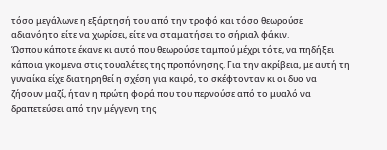τόσο μεγάλωνε η εξάρτησή του από την τροφό και τόσο θεωρούσε αδιανόητο είτε να χωρίσει, είτε να σταματήσει το σήριαλ φάκιν.
Ώσπου κάποτε έκανε κι αυτό που θεωρούσε ταμπού μέχρι τότε, να πηδήξει κάποια γκομενα στις τουαλέτες της προπόνησης. Για την ακρίβεια, με αυτή τη γυναίκα είχε διατηρηθεί η σχέση για καιρό, το σκέφτονταν κι οι δυο να ζήσουν μαζί, ήταν η πρώτη φορά που του περνούσε από το μυαλό να δραπετεύσει από την μέγγενη της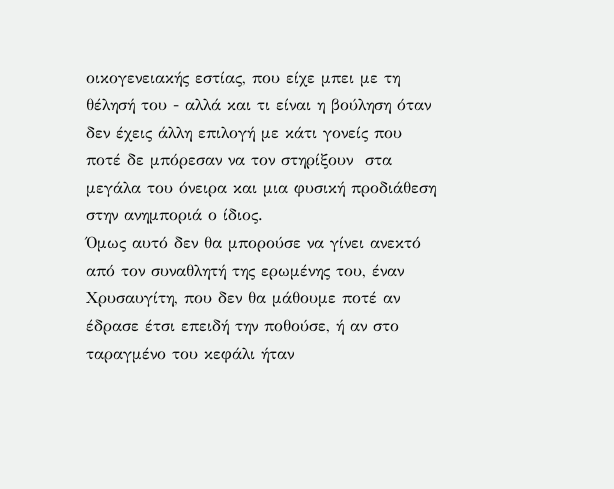οικογενειακής εστίας, που είχε μπει με τη θέλησή του - αλλά και τι είναι η βούληση όταν δεν έχεις άλλη επιλογή με κάτι γονείς που ποτέ δε μπόρεσαν να τον στηρίξουν  στα μεγάλα του όνειρα και μια φυσική προδιάθεση στην ανημποριά ο ίδιος.
Όμως αυτό δεν θα μπορούσε να γίνει ανεκτό από τον συναθλητή της ερωμένης του, έναν Χρυσαυγίτη, που δεν θα μάθουμε ποτέ αν έδρασε έτσι επειδή την ποθούσε, ή αν στο ταραγμένο του κεφάλι ήταν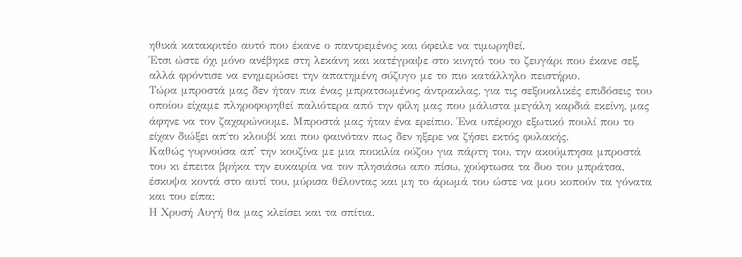ηθικά κατακριτέο αυτό που έκανε ο παντρεμένος και όφειλε να τιμωρηθεί.
Έτσι ώστε όχι μόνο ανέβηκε στη λεκάνη και κατέγραψε στο κινητό του το ζευγάρι που έκανε σεξ, αλλά φρόντισε να ενημερώσει την απατημένη σύζυγο με το πιο κατάλληλο πειστήριο.
Τώρα μπροστά μας δεν ήταν πια ένας μπρατσωμένος άντρακλας, για τις σεξουαλικές επιδόσεις του οποίου είχαμε πληροφορηθεί παλιότερα από την φίλη μας που μάλιστα μεγάλη καρδιά εκείνη, μας άφηνε να τον ζαχαρώνουμε. Μπροστά μας ήταν ένα ερείπιο. Ένα υπέροχο εξωτικό πουλί που το είχαν διώξει απ΄το κλουβί και που φαινόταν πως δεν ηξερε να ζήσει εκτός φυλακής.
Καθώς γυρνούσα απ' την κουζίνα με μια ποικιλία ούζου για πάρτη του, την ακούμπησα μπροστά του κι έπειτα βρήκα την ευκαιρία να τον πλησιάσω απο πίσω, χούφτωσα τα δυο του μπράτσα, έσκυψα κοντά στο αυτί του, μύρισα θέλοντας και μη το άρωμά του ώστε να μου κοπούν τα γόνατα και του είπα:
Η Χρυσή Αυγή θα μας κλείσει και τα σπίτια.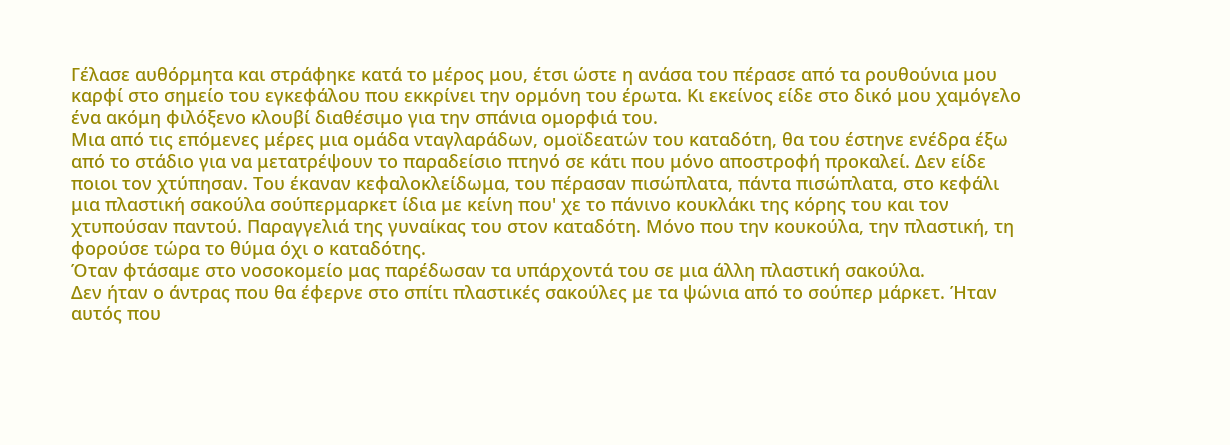Γέλασε αυθόρμητα και στράφηκε κατά το μέρος μου, έτσι ώστε η ανάσα του πέρασε από τα ρουθούνια μου καρφί στο σημείο του εγκεφάλου που εκκρίνει την ορμόνη του έρωτα. Κι εκείνος είδε στο δικό μου χαμόγελο ένα ακόμη φιλόξενο κλουβί διαθέσιμο για την σπάνια ομορφιά του.
Μια από τις επόμενες μέρες μια ομάδα νταγλαράδων, ομοϊδεατών του καταδότη, θα του έστηνε ενέδρα έξω από το στάδιο για να μετατρέψουν το παραδείσιο πτηνό σε κάτι που μόνο αποστροφή προκαλεί. Δεν είδε ποιοι τον χτύπησαν. Του έκαναν κεφαλοκλείδωμα, του πέρασαν πισώπλατα, πάντα πισώπλατα, στο κεφάλι μια πλαστική σακούλα σούπερμαρκετ ίδια με κείνη που' χε το πάνινο κουκλάκι της κόρης του και τον χτυπούσαν παντού. Παραγγελιά της γυναίκας του στον καταδότη. Μόνο που την κουκούλα, την πλαστική, τη φορούσε τώρα το θύμα όχι ο καταδότης.
Όταν φτάσαμε στο νοσοκομείο μας παρέδωσαν τα υπάρχοντά του σε μια άλλη πλαστική σακούλα.
Δεν ήταν ο άντρας που θα έφερνε στο σπίτι πλαστικές σακούλες με τα ψώνια από το σούπερ μάρκετ. Ήταν αυτός που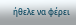ήθελε να φέρει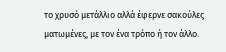το χρυσό μετάλλιο αλλά έφερνε σακούλες ματωμένες, με τον ένα τρόπο ή τον άλλο.